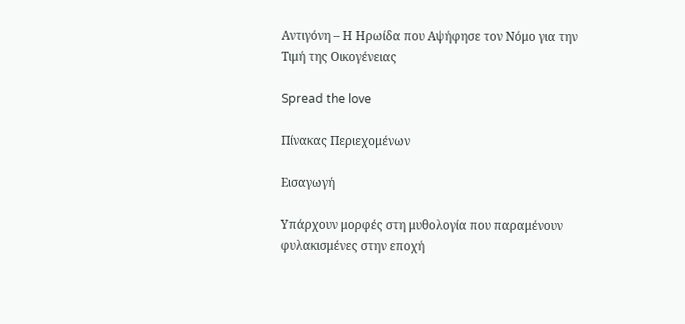Αντιγόνη – Η Ηρωίδα που Αψήφησε τον Νόμο για την Τιμή της Οικογένειας

Spread the love

Πίνακας Περιεχομένων

Εισαγωγή

Υπάρχουν μορφές στη μυθολογία που παραμένουν φυλακισμένες στην εποχή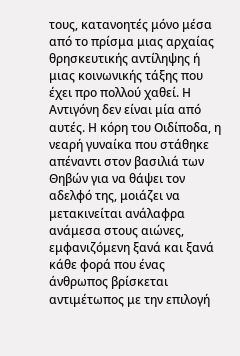τους, κατανοητές μόνο μέσα από το πρίσμα μιας αρχαίας θρησκευτικής αντίληψης ή μιας κοινωνικής τάξης που έχει προ πολλού χαθεί. Η Αντιγόνη δεν είναι μία από αυτές. Η κόρη του Οιδίποδα, η νεαρή γυναίκα που στάθηκε απέναντι στον βασιλιά των Θηβών για να θάψει τον αδελφό της, μοιάζει να μετακινείται ανάλαφρα ανάμεσα στους αιώνες, εμφανιζόμενη ξανά και ξανά κάθε φορά που ένας άνθρωπος βρίσκεται αντιμέτωπος με την επιλογή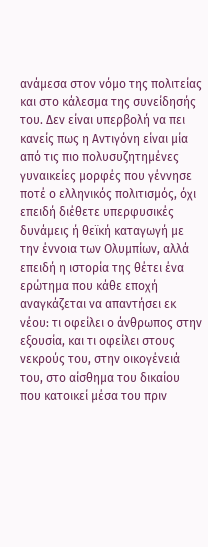ανάμεσα στον νόμο της πολιτείας και στο κάλεσμα της συνείδησής του. Δεν είναι υπερβολή να πει κανείς πως η Αντιγόνη είναι μία από τις πιο πολυσυζητημένες γυναικείες μορφές που γέννησε ποτέ ο ελληνικός πολιτισμός, όχι επειδή διέθετε υπερφυσικές δυνάμεις ή θεϊκή καταγωγή με την έννοια των Ολυμπίων, αλλά επειδή η ιστορία της θέτει ένα ερώτημα που κάθε εποχή αναγκάζεται να απαντήσει εκ νέου: τι οφείλει ο άνθρωπος στην εξουσία, και τι οφείλει στους νεκρούς του, στην οικογένειά του, στο αίσθημα του δικαίου που κατοικεί μέσα του πριν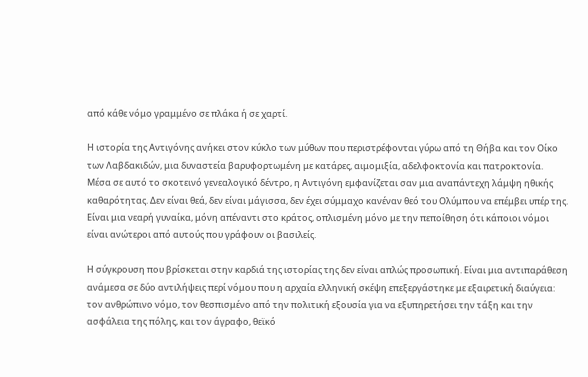από κάθε νόμο γραμμένο σε πλάκα ή σε χαρτί.

Η ιστορία της Αντιγόνης ανήκει στον κύκλο των μύθων που περιστρέφονται γύρω από τη Θήβα και τον Οίκο των Λαβδακιδών, μια δυναστεία βαρυφορτωμένη με κατάρες, αιμομιξία, αδελφοκτονία και πατροκτονία. Μέσα σε αυτό το σκοτεινό γενεαλογικό δέντρο, η Αντιγόνη εμφανίζεται σαν μια αναπάντεχη λάμψη ηθικής καθαρότητας. Δεν είναι θεά, δεν είναι μάγισσα, δεν έχει σύμμαχο κανέναν θεό του Ολύμπου να επέμβει υπέρ της. Είναι μια νεαρή γυναίκα, μόνη απέναντι στο κράτος, οπλισμένη μόνο με την πεποίθηση ότι κάποιοι νόμοι είναι ανώτεροι από αυτούς που γράφουν οι βασιλείς.

Η σύγκρουση που βρίσκεται στην καρδιά της ιστορίας της δεν είναι απλώς προσωπική. Είναι μια αντιπαράθεση ανάμεσα σε δύο αντιλήψεις περί νόμου που η αρχαία ελληνική σκέψη επεξεργάστηκε με εξαιρετική διαύγεια: τον ανθρώπινο νόμο, τον θεσπισμένο από την πολιτική εξουσία για να εξυπηρετήσει την τάξη και την ασφάλεια της πόλης, και τον άγραφο, θεϊκό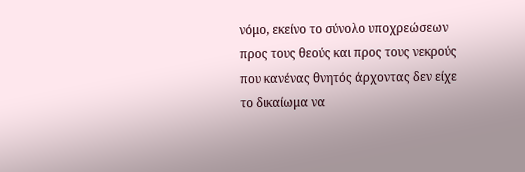νόμο, εκείνο το σύνολο υποχρεώσεων προς τους θεούς και προς τους νεκρούς που κανένας θνητός άρχοντας δεν είχε το δικαίωμα να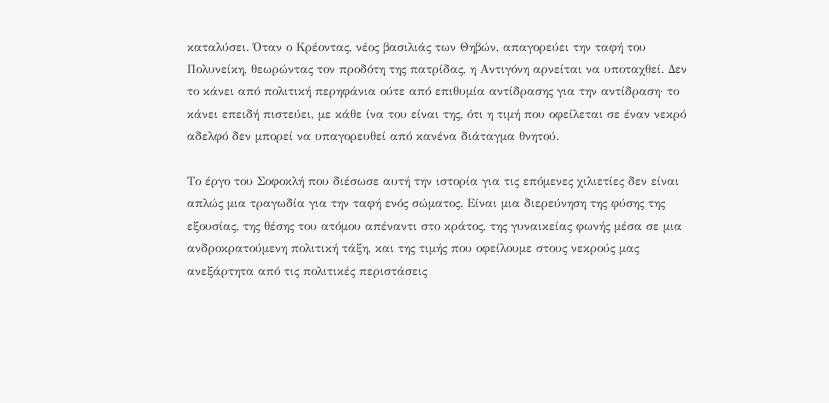καταλύσει. Όταν ο Κρέοντας, νέος βασιλιάς των Θηβών, απαγορεύει την ταφή του Πολυνείκη, θεωρώντας τον προδότη της πατρίδας, η Αντιγόνη αρνείται να υποταχθεί. Δεν το κάνει από πολιτική περηφάνια ούτε από επιθυμία αντίδρασης για την αντίδραση· το κάνει επειδή πιστεύει, με κάθε ίνα του είναι της, ότι η τιμή που οφείλεται σε έναν νεκρό αδελφό δεν μπορεί να υπαγορευθεί από κανένα διάταγμα θνητού.

Το έργο του Σοφοκλή που διέσωσε αυτή την ιστορία για τις επόμενες χιλιετίες δεν είναι απλώς μια τραγωδία για την ταφή ενός σώματος. Είναι μια διερεύνηση της φύσης της εξουσίας, της θέσης του ατόμου απέναντι στο κράτος, της γυναικείας φωνής μέσα σε μια ανδροκρατούμενη πολιτική τάξη, και της τιμής που οφείλουμε στους νεκρούς μας ανεξάρτητα από τις πολιτικές περιστάσεις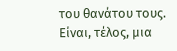του θανάτου τους. Είναι, τέλος, μια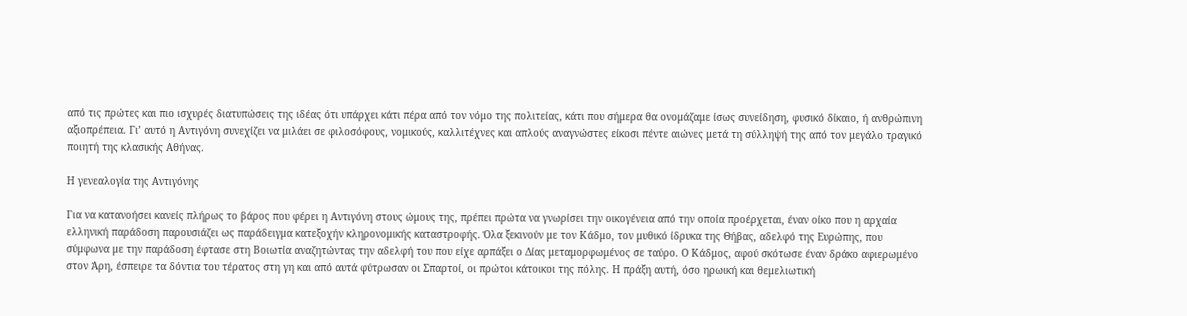από τις πρώτες και πιο ισχυρές διατυπώσεις της ιδέας ότι υπάρχει κάτι πέρα από τον νόμο της πολιτείας, κάτι που σήμερα θα ονομάζαμε ίσως συνείδηση, φυσικό δίκαιο, ή ανθρώπινη αξιοπρέπεια. Γι’ αυτό η Αντιγόνη συνεχίζει να μιλάει σε φιλοσόφους, νομικούς, καλλιτέχνες και απλούς αναγνώστες είκοσι πέντε αιώνες μετά τη σύλληψή της από τον μεγάλο τραγικό ποιητή της κλασικής Αθήνας.

Η γενεαλογία της Αντιγόνης

Για να κατανοήσει κανείς πλήρως το βάρος που φέρει η Αντιγόνη στους ώμους της, πρέπει πρώτα να γνωρίσει την οικογένεια από την οποία προέρχεται, έναν οίκο που η αρχαία ελληνική παράδοση παρουσιάζει ως παράδειγμα κατεξοχήν κληρονομικής καταστροφής. Όλα ξεκινούν με τον Κάδμο, τον μυθικό ίδρυκα της Θήβας, αδελφό της Ευρώπης, που σύμφωνα με την παράδοση έφτασε στη Βοιωτία αναζητώντας την αδελφή του που είχε αρπάξει ο Δίας μεταμορφωμένος σε ταύρο. Ο Κάδμος, αφού σκότωσε έναν δράκο αφιερωμένο στον Άρη, έσπειρε τα δόντια του τέρατος στη γη και από αυτά φύτρωσαν οι Σπαρτοί, οι πρώτοι κάτοικοι της πόλης. Η πράξη αυτή, όσο ηρωική και θεμελιωτική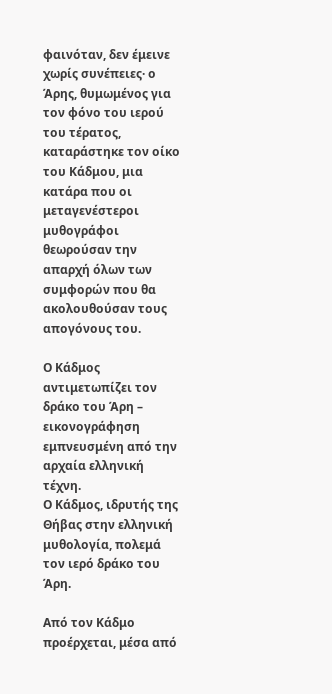φαινόταν, δεν έμεινε χωρίς συνέπειες· ο Άρης, θυμωμένος για τον φόνο του ιερού του τέρατος, καταράστηκε τον οίκο του Κάδμου, μια κατάρα που οι μεταγενέστεροι μυθογράφοι θεωρούσαν την απαρχή όλων των συμφορών που θα ακολουθούσαν τους απογόνους του.

Ο Κάδμος αντιμετωπίζει τον δράκο του Άρη – εικονογράφηση εμπνευσμένη από την αρχαία ελληνική τέχνη.
Ο Κάδμος, ιδρυτής της Θήβας στην ελληνική μυθολογία, πολεμά τον ιερό δράκο του Άρη.

Από τον Κάδμο προέρχεται, μέσα από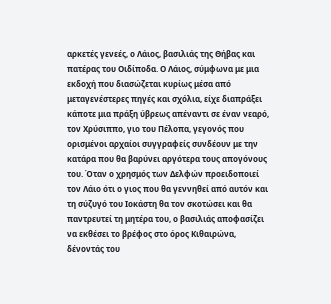αρκετές γενεές, ο Λάιος, βασιλιάς της Θήβας και πατέρας του Οιδίποδα. Ο Λάιος, σύμφωνα με μια εκδοχή που διασώζεται κυρίως μέσα από μεταγενέστερες πηγές και σχόλια, είχε διαπράξει κάποτε μια πράξη ύβρεως απέναντι σε έναν νεαρό, τον Χρύσιππο, γιο του Πέλοπα, γεγονός που ορισμένοι αρχαίοι συγγραφείς συνδέουν με την κατάρα που θα βαρύνει αργότερα τους απογόνους του. Όταν ο χρησμός των Δελφών προειδοποιεί τον Λάιο ότι ο γιος που θα γεννηθεί από αυτόν και τη σύζυγό του Ιοκάστη θα τον σκοτώσει και θα παντρευτεί τη μητέρα του, ο βασιλιάς αποφασίζει να εκθέσει το βρέφος στο όρος Κιθαιρώνα, δένοντάς του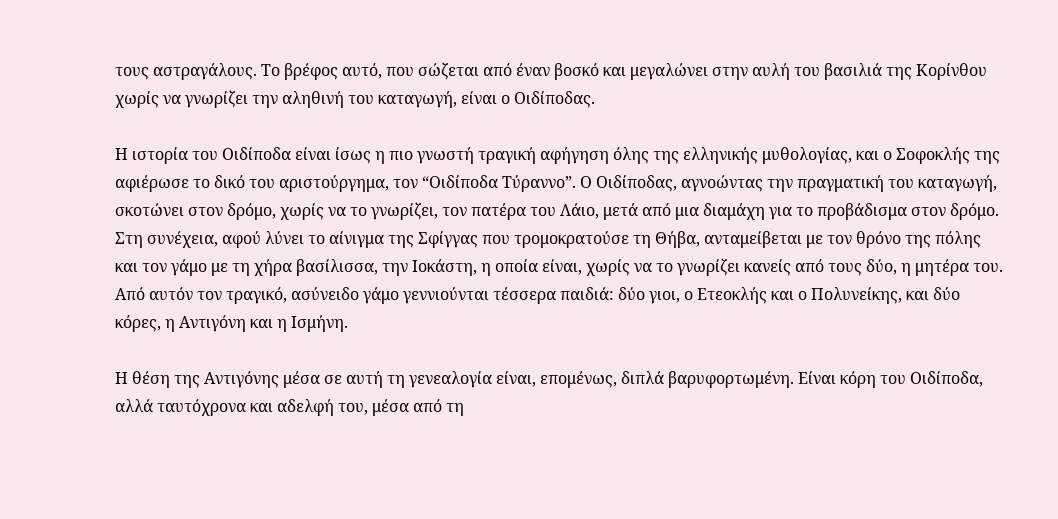τους αστραγάλους. Το βρέφος αυτό, που σώζεται από έναν βοσκό και μεγαλώνει στην αυλή του βασιλιά της Κορίνθου χωρίς να γνωρίζει την αληθινή του καταγωγή, είναι ο Οιδίποδας.

Η ιστορία του Οιδίποδα είναι ίσως η πιο γνωστή τραγική αφήγηση όλης της ελληνικής μυθολογίας, και ο Σοφοκλής της αφιέρωσε το δικό του αριστούργημα, τον “Οιδίποδα Τύραννο”. Ο Οιδίποδας, αγνοώντας την πραγματική του καταγωγή, σκοτώνει στον δρόμο, χωρίς να το γνωρίζει, τον πατέρα του Λάιο, μετά από μια διαμάχη για το προβάδισμα στον δρόμο. Στη συνέχεια, αφού λύνει το αίνιγμα της Σφίγγας που τρομοκρατούσε τη Θήβα, ανταμείβεται με τον θρόνο της πόλης και τον γάμο με τη χήρα βασίλισσα, την Ιοκάστη, η οποία είναι, χωρίς να το γνωρίζει κανείς από τους δύο, η μητέρα του. Από αυτόν τον τραγικό, ασύνειδο γάμο γεννιούνται τέσσερα παιδιά: δύο γιοι, ο Ετεοκλής και ο Πολυνείκης, και δύο κόρες, η Αντιγόνη και η Ισμήνη.

Η θέση της Αντιγόνης μέσα σε αυτή τη γενεαλογία είναι, επομένως, διπλά βαρυφορτωμένη. Είναι κόρη του Οιδίποδα, αλλά ταυτόχρονα και αδελφή του, μέσα από τη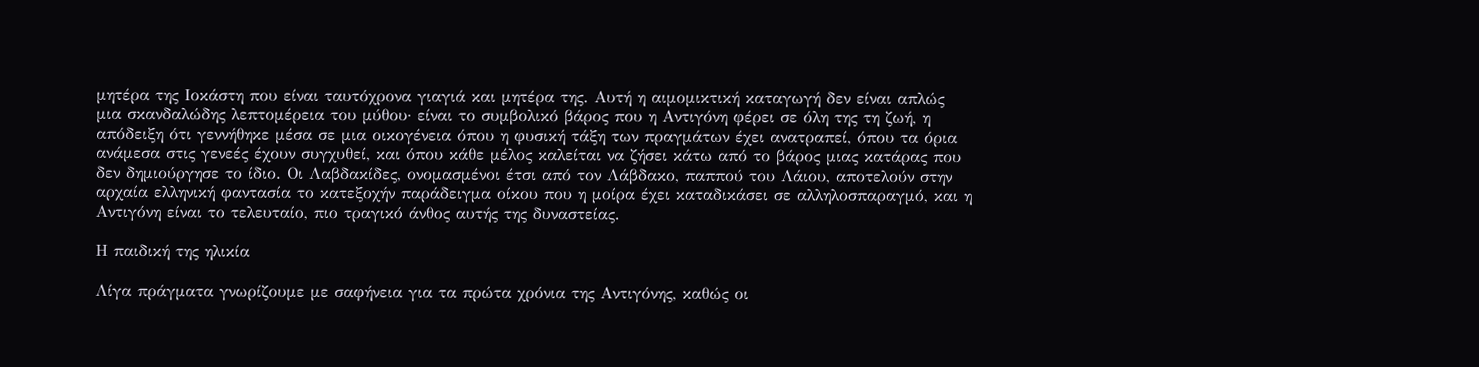μητέρα της Ιοκάστη που είναι ταυτόχρονα γιαγιά και μητέρα της. Αυτή η αιμομικτική καταγωγή δεν είναι απλώς μια σκανδαλώδης λεπτομέρεια του μύθου· είναι το συμβολικό βάρος που η Αντιγόνη φέρει σε όλη της τη ζωή, η απόδειξη ότι γεννήθηκε μέσα σε μια οικογένεια όπου η φυσική τάξη των πραγμάτων έχει ανατραπεί, όπου τα όρια ανάμεσα στις γενεές έχουν συγχυθεί, και όπου κάθε μέλος καλείται να ζήσει κάτω από το βάρος μιας κατάρας που δεν δημιούργησε το ίδιο. Οι Λαβδακίδες, ονομασμένοι έτσι από τον Λάβδακο, παππού του Λάιου, αποτελούν στην αρχαία ελληνική φαντασία το κατεξοχήν παράδειγμα οίκου που η μοίρα έχει καταδικάσει σε αλληλοσπαραγμό, και η Αντιγόνη είναι το τελευταίο, πιο τραγικό άνθος αυτής της δυναστείας.

Η παιδική της ηλικία

Λίγα πράγματα γνωρίζουμε με σαφήνεια για τα πρώτα χρόνια της Αντιγόνης, καθώς οι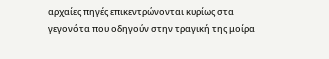αρχαίες πηγές επικεντρώνονται κυρίως στα γεγονότα που οδηγούν στην τραγική της μοίρα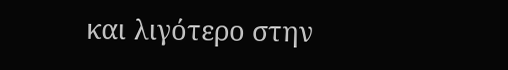και λιγότερο στην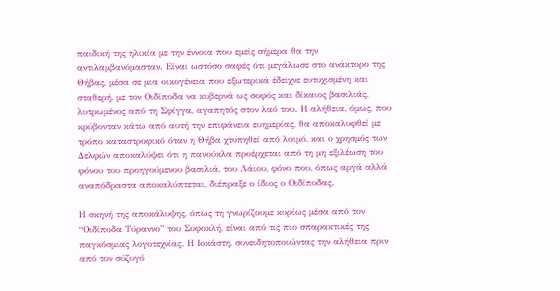παιδική της ηλικία με την έννοια που εμείς σήμερα θα την αντιλαμβανόμασταν. Είναι ωστόσο σαφές ότι μεγάλωσε στο ανάκτορο της Θήβας, μέσα σε μια οικογένεια που εξωτερικά έδειχνε ευτυχισμένη και σταθερή, με τον Οιδίποδα να κυβερνά ως σοφός και δίκαιος βασιλιάς, λυτρωμένος από τη Σφίγγα, αγαπητός στον λαό του. Η αλήθεια, όμως, που κρύβονταν κάτω από αυτή την επιφάνεια ευημερίας, θα αποκαλυφθεί με τρόπο καταστροφικό όταν η Θήβα χτυπηθεί από λοιμό, και ο χρησμός των Δελφών αποκαλύψει ότι η πανούκλα προέρχεται από τη μη εξιλέωση του φόνου του προηγούμενου βασιλιά, του Λάιου, φόνο που, όπως αργά αλλά αναπόδραστα αποκαλύπτεται, διέπραξε ο ίδιος ο Οιδίποδας.

Η σκηνή της αποκάλυψης, όπως τη γνωρίζουμε κυρίως μέσα από τον “Οιδίποδα Τύραννο” του Σοφοκλή, είναι από τις πιο σπαρακτικές της παγκόσμιας λογοτεχνίας. Η Ιοκάστη, συνειδητοποιώντας την αλήθεια πριν από τον σύζυγό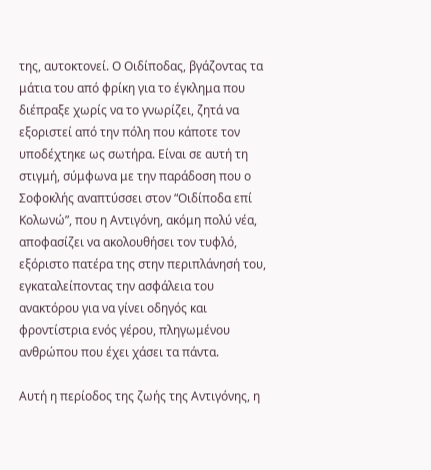της, αυτοκτονεί. Ο Οιδίποδας, βγάζοντας τα μάτια του από φρίκη για το έγκλημα που διέπραξε χωρίς να το γνωρίζει, ζητά να εξοριστεί από την πόλη που κάποτε τον υποδέχτηκε ως σωτήρα. Είναι σε αυτή τη στιγμή, σύμφωνα με την παράδοση που ο Σοφοκλής αναπτύσσει στον “Οιδίποδα επί Κολωνώ”, που η Αντιγόνη, ακόμη πολύ νέα, αποφασίζει να ακολουθήσει τον τυφλό, εξόριστο πατέρα της στην περιπλάνησή του, εγκαταλείποντας την ασφάλεια του ανακτόρου για να γίνει οδηγός και φροντίστρια ενός γέρου, πληγωμένου ανθρώπου που έχει χάσει τα πάντα.

Αυτή η περίοδος της ζωής της Αντιγόνης, η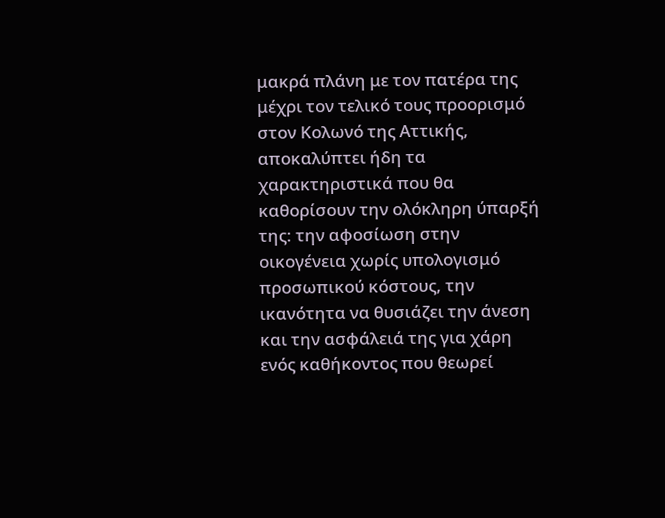μακρά πλάνη με τον πατέρα της μέχρι τον τελικό τους προορισμό στον Κολωνό της Αττικής, αποκαλύπτει ήδη τα χαρακτηριστικά που θα καθορίσουν την ολόκληρη ύπαρξή της: την αφοσίωση στην οικογένεια χωρίς υπολογισμό προσωπικού κόστους, την ικανότητα να θυσιάζει την άνεση και την ασφάλειά της για χάρη ενός καθήκοντος που θεωρεί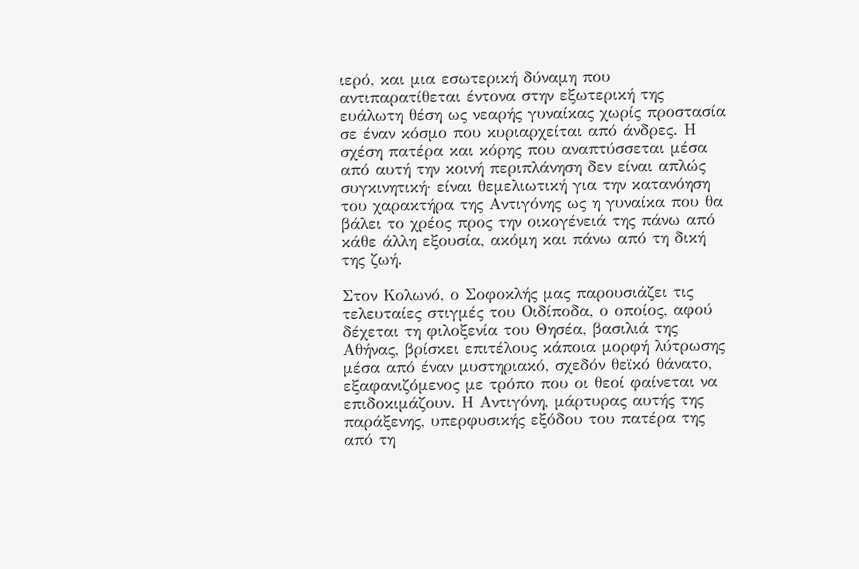ιερό, και μια εσωτερική δύναμη που αντιπαρατίθεται έντονα στην εξωτερική της ευάλωτη θέση ως νεαρής γυναίκας χωρίς προστασία σε έναν κόσμο που κυριαρχείται από άνδρες. Η σχέση πατέρα και κόρης που αναπτύσσεται μέσα από αυτή την κοινή περιπλάνηση δεν είναι απλώς συγκινητική· είναι θεμελιωτική για την κατανόηση του χαρακτήρα της Αντιγόνης ως η γυναίκα που θα βάλει το χρέος προς την οικογένειά της πάνω από κάθε άλλη εξουσία, ακόμη και πάνω από τη δική της ζωή.

Στον Κολωνό, ο Σοφοκλής μας παρουσιάζει τις τελευταίες στιγμές του Οιδίποδα, ο οποίος, αφού δέχεται τη φιλοξενία του Θησέα, βασιλιά της Αθήνας, βρίσκει επιτέλους κάποια μορφή λύτρωσης μέσα από έναν μυστηριακό, σχεδόν θεϊκό θάνατο, εξαφανιζόμενος με τρόπο που οι θεοί φαίνεται να επιδοκιμάζουν. Η Αντιγόνη, μάρτυρας αυτής της παράξενης, υπερφυσικής εξόδου του πατέρα της από τη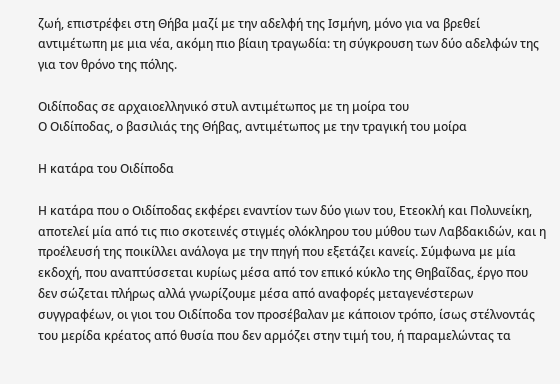ζωή, επιστρέφει στη Θήβα μαζί με την αδελφή της Ισμήνη, μόνο για να βρεθεί αντιμέτωπη με μια νέα, ακόμη πιο βίαιη τραγωδία: τη σύγκρουση των δύο αδελφών της για τον θρόνο της πόλης.

Οιδίποδας σε αρχαιοελληνικό στυλ αντιμέτωπος με τη μοίρα του
Ο Οιδίποδας, ο βασιλιάς της Θήβας, αντιμέτωπος με την τραγική του μοίρα

Η κατάρα του Οιδίποδα

Η κατάρα που ο Οιδίποδας εκφέρει εναντίον των δύο γιων του, Ετεοκλή και Πολυνείκη, αποτελεί μία από τις πιο σκοτεινές στιγμές ολόκληρου του μύθου των Λαβδακιδών, και η προέλευσή της ποικίλλει ανάλογα με την πηγή που εξετάζει κανείς. Σύμφωνα με μία εκδοχή, που αναπτύσσεται κυρίως μέσα από τον επικό κύκλο της Θηβαΐδας, έργο που δεν σώζεται πλήρως αλλά γνωρίζουμε μέσα από αναφορές μεταγενέστερων συγγραφέων, οι γιοι του Οιδίποδα τον προσέβαλαν με κάποιον τρόπο, ίσως στέλνοντάς του μερίδα κρέατος από θυσία που δεν αρμόζει στην τιμή του, ή παραμελώντας τα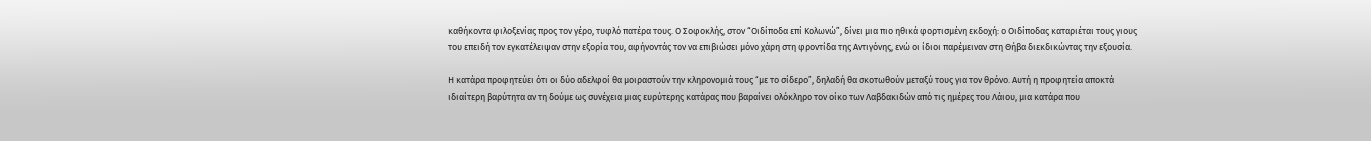καθήκοντα φιλοξενίας προς τον γέρο, τυφλό πατέρα τους. Ο Σοφοκλής, στον “Οιδίποδα επί Κολωνώ”, δίνει μια πιο ηθικά φορτισμένη εκδοχή: ο Οιδίποδας καταριέται τους γιους του επειδή τον εγκατέλειψαν στην εξορία του, αφήνοντάς τον να επιβιώσει μόνο χάρη στη φροντίδα της Αντιγόνης, ενώ οι ίδιοι παρέμειναν στη Θήβα διεκδικώντας την εξουσία.

Η κατάρα προφητεύει ότι οι δύο αδελφοί θα μοιραστούν την κληρονομιά τους “με το σίδερο”, δηλαδή θα σκοτωθούν μεταξύ τους για τον θρόνο. Αυτή η προφητεία αποκτά ιδιαίτερη βαρύτητα αν τη δούμε ως συνέχεια μιας ευρύτερης κατάρας που βαραίνει ολόκληρο τον οίκο των Λαβδακιδών από τις ημέρες του Λάιου, μια κατάρα που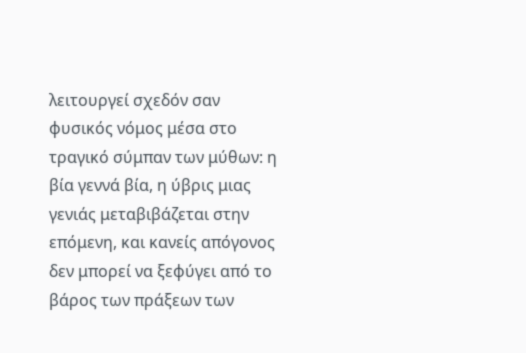λειτουργεί σχεδόν σαν φυσικός νόμος μέσα στο τραγικό σύμπαν των μύθων: η βία γεννά βία, η ύβρις μιας γενιάς μεταβιβάζεται στην επόμενη, και κανείς απόγονος δεν μπορεί να ξεφύγει από το βάρος των πράξεων των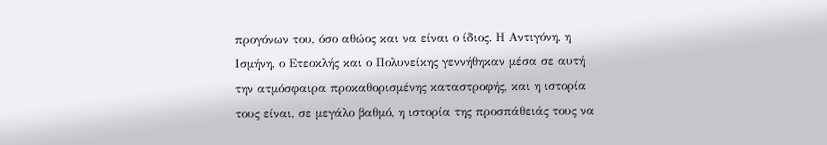προγόνων του, όσο αθώος και να είναι ο ίδιος. Η Αντιγόνη, η Ισμήνη, ο Ετεοκλής και ο Πολυνείκης γεννήθηκαν μέσα σε αυτή την ατμόσφαιρα προκαθορισμένης καταστροφής, και η ιστορία τους είναι, σε μεγάλο βαθμό, η ιστορία της προσπάθειάς τους να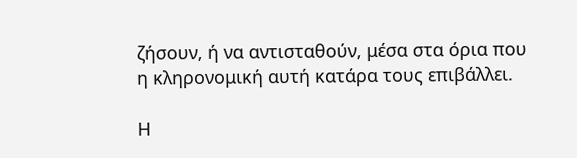ζήσουν, ή να αντισταθούν, μέσα στα όρια που η κληρονομική αυτή κατάρα τους επιβάλλει.

Η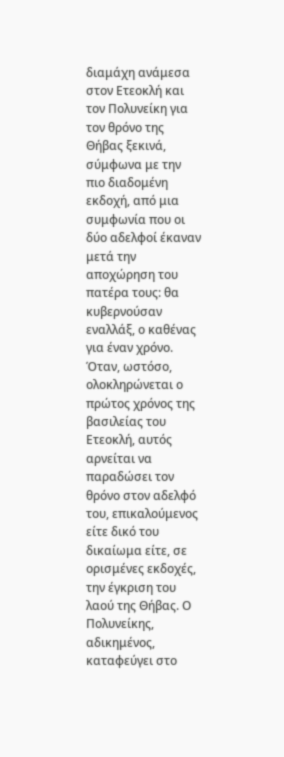διαμάχη ανάμεσα στον Ετεοκλή και τον Πολυνείκη για τον θρόνο της Θήβας ξεκινά, σύμφωνα με την πιο διαδομένη εκδοχή, από μια συμφωνία που οι δύο αδελφοί έκαναν μετά την αποχώρηση του πατέρα τους: θα κυβερνούσαν εναλλάξ, ο καθένας για έναν χρόνο. Όταν, ωστόσο, ολοκληρώνεται ο πρώτος χρόνος της βασιλείας του Ετεοκλή, αυτός αρνείται να παραδώσει τον θρόνο στον αδελφό του, επικαλούμενος είτε δικό του δικαίωμα είτε, σε ορισμένες εκδοχές, την έγκριση του λαού της Θήβας. Ο Πολυνείκης, αδικημένος, καταφεύγει στο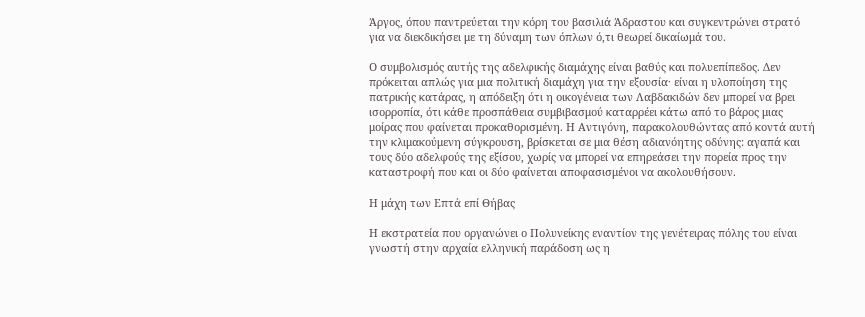Άργος, όπου παντρεύεται την κόρη του βασιλιά Άδραστου και συγκεντρώνει στρατό για να διεκδικήσει με τη δύναμη των όπλων ό,τι θεωρεί δικαίωμά του.

Ο συμβολισμός αυτής της αδελφικής διαμάχης είναι βαθύς και πολυεπίπεδος. Δεν πρόκειται απλώς για μια πολιτική διαμάχη για την εξουσία· είναι η υλοποίηση της πατρικής κατάρας, η απόδειξη ότι η οικογένεια των Λαβδακιδών δεν μπορεί να βρει ισορροπία, ότι κάθε προσπάθεια συμβιβασμού καταρρέει κάτω από το βάρος μιας μοίρας που φαίνεται προκαθορισμένη. Η Αντιγόνη, παρακολουθώντας από κοντά αυτή την κλιμακούμενη σύγκρουση, βρίσκεται σε μια θέση αδιανόητης οδύνης: αγαπά και τους δύο αδελφούς της εξίσου, χωρίς να μπορεί να επηρεάσει την πορεία προς την καταστροφή που και οι δύο φαίνεται αποφασισμένοι να ακολουθήσουν.

Η μάχη των Επτά επί Θήβας

Η εκστρατεία που οργανώνει ο Πολυνείκης εναντίον της γενέτειρας πόλης του είναι γνωστή στην αρχαία ελληνική παράδοση ως η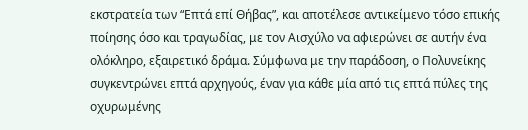εκστρατεία των “Επτά επί Θήβας”, και αποτέλεσε αντικείμενο τόσο επικής ποίησης όσο και τραγωδίας, με τον Αισχύλο να αφιερώνει σε αυτήν ένα ολόκληρο, εξαιρετικό δράμα. Σύμφωνα με την παράδοση, ο Πολυνείκης συγκεντρώνει επτά αρχηγούς, έναν για κάθε μία από τις επτά πύλες της οχυρωμένης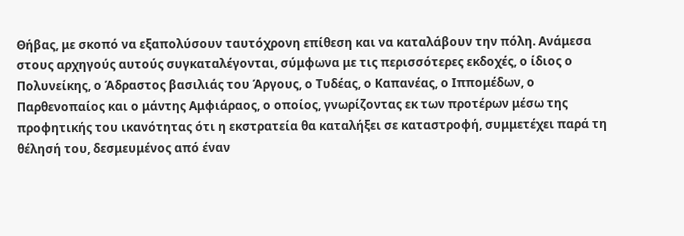Θήβας, με σκοπό να εξαπολύσουν ταυτόχρονη επίθεση και να καταλάβουν την πόλη. Ανάμεσα στους αρχηγούς αυτούς συγκαταλέγονται, σύμφωνα με τις περισσότερες εκδοχές, ο ίδιος ο Πολυνείκης, ο Άδραστος βασιλιάς του Άργους, ο Τυδέας, ο Καπανέας, ο Ιππομέδων, ο Παρθενοπαίος και ο μάντης Αμφιάραος, ο οποίος, γνωρίζοντας εκ των προτέρων μέσω της προφητικής του ικανότητας ότι η εκστρατεία θα καταλήξει σε καταστροφή, συμμετέχει παρά τη θέλησή του, δεσμευμένος από έναν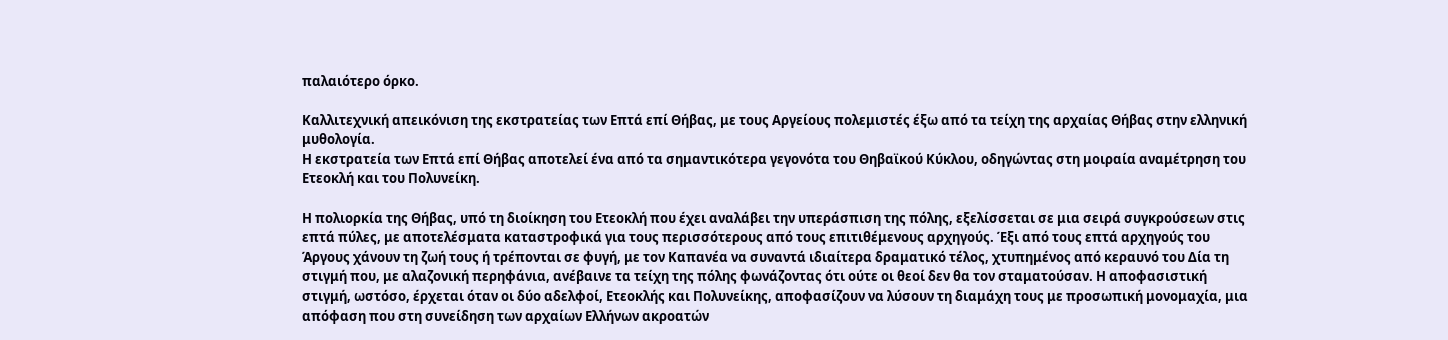παλαιότερο όρκο.

Καλλιτεχνική απεικόνιση της εκστρατείας των Επτά επί Θήβας, με τους Αργείους πολεμιστές έξω από τα τείχη της αρχαίας Θήβας στην ελληνική μυθολογία.
Η εκστρατεία των Επτά επί Θήβας αποτελεί ένα από τα σημαντικότερα γεγονότα του Θηβαϊκού Κύκλου, οδηγώντας στη μοιραία αναμέτρηση του Ετεοκλή και του Πολυνείκη.

Η πολιορκία της Θήβας, υπό τη διοίκηση του Ετεοκλή που έχει αναλάβει την υπεράσπιση της πόλης, εξελίσσεται σε μια σειρά συγκρούσεων στις επτά πύλες, με αποτελέσματα καταστροφικά για τους περισσότερους από τους επιτιθέμενους αρχηγούς. Έξι από τους επτά αρχηγούς του Άργους χάνουν τη ζωή τους ή τρέπονται σε φυγή, με τον Καπανέα να συναντά ιδιαίτερα δραματικό τέλος, χτυπημένος από κεραυνό του Δία τη στιγμή που, με αλαζονική περηφάνια, ανέβαινε τα τείχη της πόλης φωνάζοντας ότι ούτε οι θεοί δεν θα τον σταματούσαν. Η αποφασιστική στιγμή, ωστόσο, έρχεται όταν οι δύο αδελφοί, Ετεοκλής και Πολυνείκης, αποφασίζουν να λύσουν τη διαμάχη τους με προσωπική μονομαχία, μια απόφαση που στη συνείδηση των αρχαίων Ελλήνων ακροατών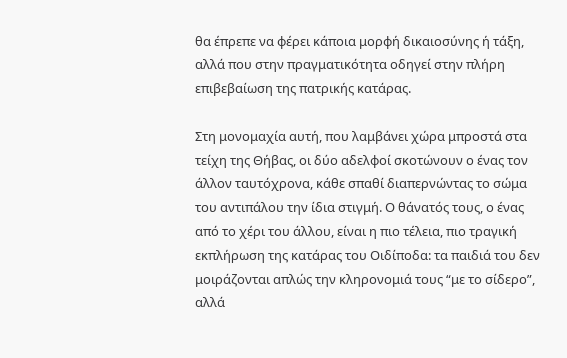θα έπρεπε να φέρει κάποια μορφή δικαιοσύνης ή τάξη, αλλά που στην πραγματικότητα οδηγεί στην πλήρη επιβεβαίωση της πατρικής κατάρας.

Στη μονομαχία αυτή, που λαμβάνει χώρα μπροστά στα τείχη της Θήβας, οι δύο αδελφοί σκοτώνουν ο ένας τον άλλον ταυτόχρονα, κάθε σπαθί διαπερνώντας το σώμα του αντιπάλου την ίδια στιγμή. Ο θάνατός τους, ο ένας από το χέρι του άλλου, είναι η πιο τέλεια, πιο τραγική εκπλήρωση της κατάρας του Οιδίποδα: τα παιδιά του δεν μοιράζονται απλώς την κληρονομιά τους “με το σίδερο”, αλλά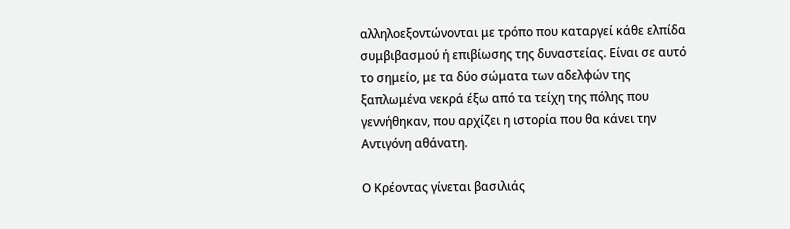αλληλοεξοντώνονται με τρόπο που καταργεί κάθε ελπίδα συμβιβασμού ή επιβίωσης της δυναστείας. Είναι σε αυτό το σημείο, με τα δύο σώματα των αδελφών της ξαπλωμένα νεκρά έξω από τα τείχη της πόλης που γεννήθηκαν, που αρχίζει η ιστορία που θα κάνει την Αντιγόνη αθάνατη.

Ο Κρέοντας γίνεται βασιλιάς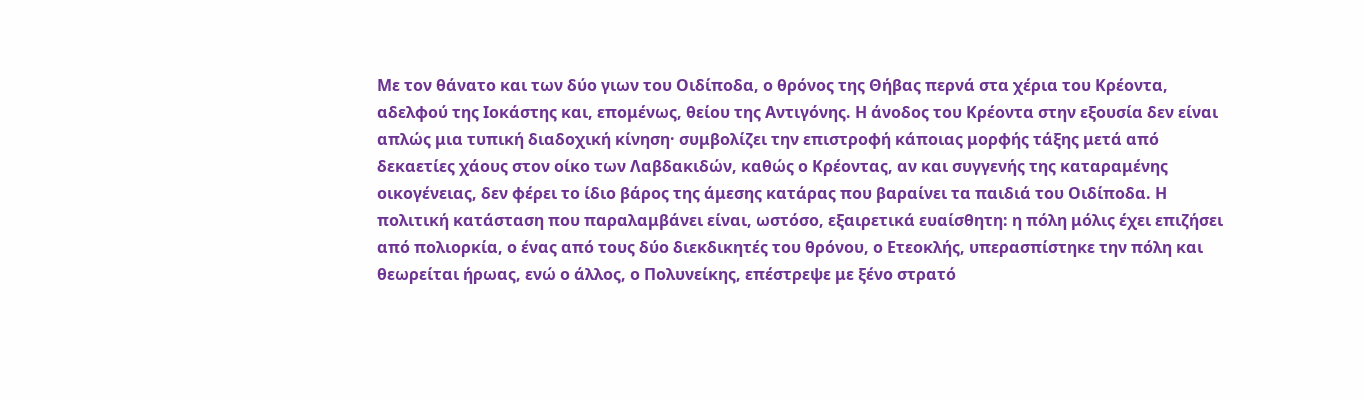Με τον θάνατο και των δύο γιων του Οιδίποδα, ο θρόνος της Θήβας περνά στα χέρια του Κρέοντα, αδελφού της Ιοκάστης και, επομένως, θείου της Αντιγόνης. Η άνοδος του Κρέοντα στην εξουσία δεν είναι απλώς μια τυπική διαδοχική κίνηση· συμβολίζει την επιστροφή κάποιας μορφής τάξης μετά από δεκαετίες χάους στον οίκο των Λαβδακιδών, καθώς ο Κρέοντας, αν και συγγενής της καταραμένης οικογένειας, δεν φέρει το ίδιο βάρος της άμεσης κατάρας που βαραίνει τα παιδιά του Οιδίποδα. Η πολιτική κατάσταση που παραλαμβάνει είναι, ωστόσο, εξαιρετικά ευαίσθητη: η πόλη μόλις έχει επιζήσει από πολιορκία, ο ένας από τους δύο διεκδικητές του θρόνου, ο Ετεοκλής, υπερασπίστηκε την πόλη και θεωρείται ήρωας, ενώ ο άλλος, ο Πολυνείκης, επέστρεψε με ξένο στρατό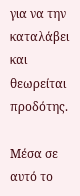για να την καταλάβει και θεωρείται προδότης.

Μέσα σε αυτό το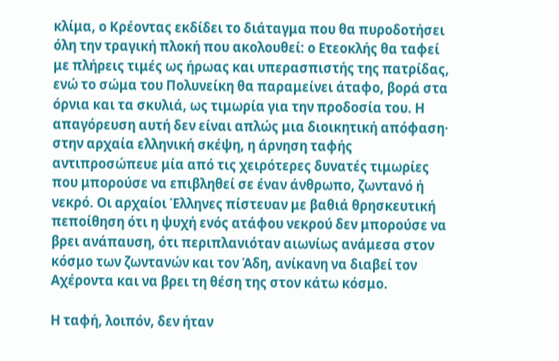κλίμα, ο Κρέοντας εκδίδει το διάταγμα που θα πυροδοτήσει όλη την τραγική πλοκή που ακολουθεί: ο Ετεοκλής θα ταφεί με πλήρεις τιμές ως ήρωας και υπερασπιστής της πατρίδας, ενώ το σώμα του Πολυνείκη θα παραμείνει άταφο, βορά στα όρνια και τα σκυλιά, ως τιμωρία για την προδοσία του. Η απαγόρευση αυτή δεν είναι απλώς μια διοικητική απόφαση· στην αρχαία ελληνική σκέψη, η άρνηση ταφής αντιπροσώπευε μία από τις χειρότερες δυνατές τιμωρίες που μπορούσε να επιβληθεί σε έναν άνθρωπο, ζωντανό ή νεκρό. Οι αρχαίοι Έλληνες πίστευαν με βαθιά θρησκευτική πεποίθηση ότι η ψυχή ενός ατάφου νεκρού δεν μπορούσε να βρει ανάπαυση, ότι περιπλανιόταν αιωνίως ανάμεσα στον κόσμο των ζωντανών και τον Άδη, ανίκανη να διαβεί τον Αχέροντα και να βρει τη θέση της στον κάτω κόσμο.

Η ταφή, λοιπόν, δεν ήταν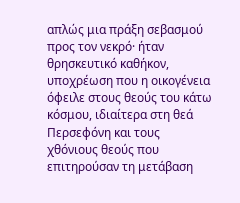απλώς μια πράξη σεβασμού προς τον νεκρό· ήταν θρησκευτικό καθήκον, υποχρέωση που η οικογένεια όφειλε στους θεούς του κάτω κόσμου, ιδιαίτερα στη θεά Περσεφόνη και τους χθόνιους θεούς που επιτηρούσαν τη μετάβαση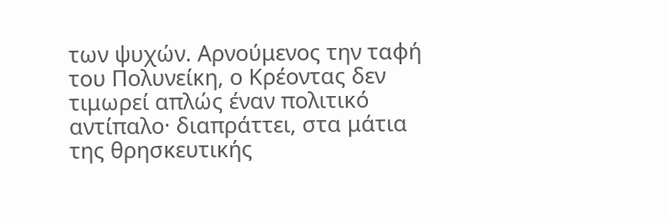των ψυχών. Αρνούμενος την ταφή του Πολυνείκη, ο Κρέοντας δεν τιμωρεί απλώς έναν πολιτικό αντίπαλο· διαπράττει, στα μάτια της θρησκευτικής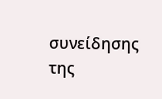συνείδησης της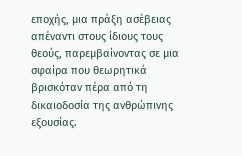εποχής, μια πράξη ασέβειας απέναντι στους ίδιους τους θεούς, παρεμβαίνοντας σε μια σφαίρα που θεωρητικά βρισκόταν πέρα από τη δικαιοδοσία της ανθρώπινης εξουσίας.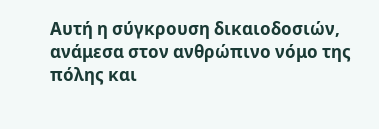Αυτή η σύγκρουση δικαιοδοσιών, ανάμεσα στον ανθρώπινο νόμο της πόλης και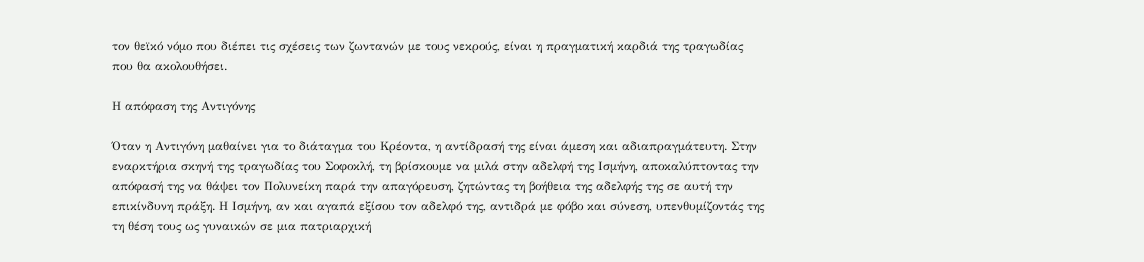τον θεϊκό νόμο που διέπει τις σχέσεις των ζωντανών με τους νεκρούς, είναι η πραγματική καρδιά της τραγωδίας που θα ακολουθήσει.

Η απόφαση της Αντιγόνης

Όταν η Αντιγόνη μαθαίνει για το διάταγμα του Κρέοντα, η αντίδρασή της είναι άμεση και αδιαπραγμάτευτη. Στην εναρκτήρια σκηνή της τραγωδίας του Σοφοκλή, τη βρίσκουμε να μιλά στην αδελφή της Ισμήνη, αποκαλύπτοντας την απόφασή της να θάψει τον Πολυνείκη παρά την απαγόρευση, ζητώντας τη βοήθεια της αδελφής της σε αυτή την επικίνδυνη πράξη. Η Ισμήνη, αν και αγαπά εξίσου τον αδελφό της, αντιδρά με φόβο και σύνεση, υπενθυμίζοντάς της τη θέση τους ως γυναικών σε μια πατριαρχική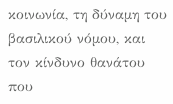κοινωνία, τη δύναμη του βασιλικού νόμου, και τον κίνδυνο θανάτου που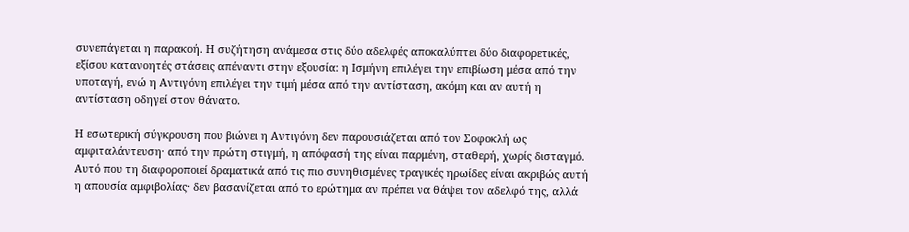συνεπάγεται η παρακοή. Η συζήτηση ανάμεσα στις δύο αδελφές αποκαλύπτει δύο διαφορετικές, εξίσου κατανοητές στάσεις απέναντι στην εξουσία: η Ισμήνη επιλέγει την επιβίωση μέσα από την υποταγή, ενώ η Αντιγόνη επιλέγει την τιμή μέσα από την αντίσταση, ακόμη και αν αυτή η αντίσταση οδηγεί στον θάνατο.

Η εσωτερική σύγκρουση που βιώνει η Αντιγόνη δεν παρουσιάζεται από τον Σοφοκλή ως αμφιταλάντευση· από την πρώτη στιγμή, η απόφασή της είναι παρμένη, σταθερή, χωρίς δισταγμό. Αυτό που τη διαφοροποιεί δραματικά από τις πιο συνηθισμένες τραγικές ηρωίδες είναι ακριβώς αυτή η απουσία αμφιβολίας· δεν βασανίζεται από το ερώτημα αν πρέπει να θάψει τον αδελφό της, αλλά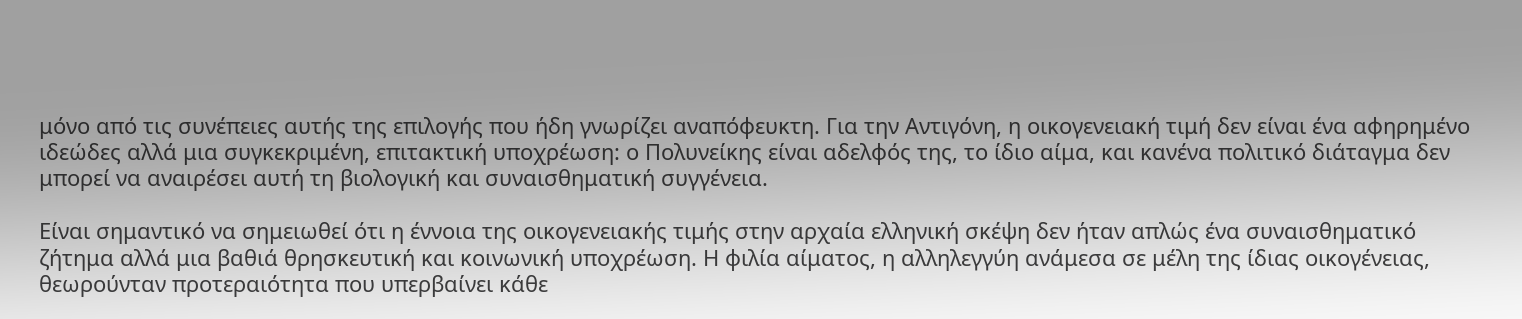μόνο από τις συνέπειες αυτής της επιλογής που ήδη γνωρίζει αναπόφευκτη. Για την Αντιγόνη, η οικογενειακή τιμή δεν είναι ένα αφηρημένο ιδεώδες αλλά μια συγκεκριμένη, επιτακτική υποχρέωση: ο Πολυνείκης είναι αδελφός της, το ίδιο αίμα, και κανένα πολιτικό διάταγμα δεν μπορεί να αναιρέσει αυτή τη βιολογική και συναισθηματική συγγένεια.

Είναι σημαντικό να σημειωθεί ότι η έννοια της οικογενειακής τιμής στην αρχαία ελληνική σκέψη δεν ήταν απλώς ένα συναισθηματικό ζήτημα αλλά μια βαθιά θρησκευτική και κοινωνική υποχρέωση. Η φιλία αίματος, η αλληλεγγύη ανάμεσα σε μέλη της ίδιας οικογένειας, θεωρούνταν προτεραιότητα που υπερβαίνει κάθε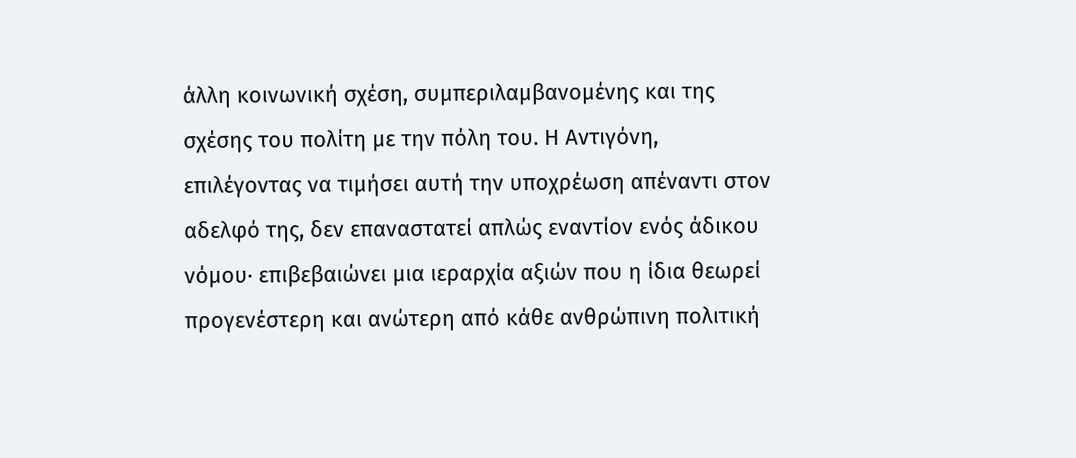άλλη κοινωνική σχέση, συμπεριλαμβανομένης και της σχέσης του πολίτη με την πόλη του. Η Αντιγόνη, επιλέγοντας να τιμήσει αυτή την υποχρέωση απέναντι στον αδελφό της, δεν επαναστατεί απλώς εναντίον ενός άδικου νόμου· επιβεβαιώνει μια ιεραρχία αξιών που η ίδια θεωρεί προγενέστερη και ανώτερη από κάθε ανθρώπινη πολιτική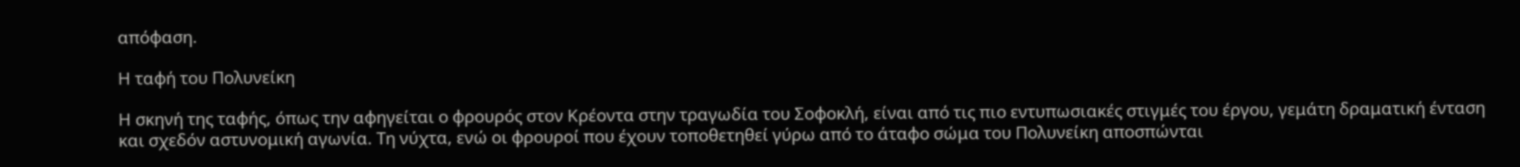απόφαση.

Η ταφή του Πολυνείκη

Η σκηνή της ταφής, όπως την αφηγείται ο φρουρός στον Κρέοντα στην τραγωδία του Σοφοκλή, είναι από τις πιο εντυπωσιακές στιγμές του έργου, γεμάτη δραματική ένταση και σχεδόν αστυνομική αγωνία. Τη νύχτα, ενώ οι φρουροί που έχουν τοποθετηθεί γύρω από το άταφο σώμα του Πολυνείκη αποσπώνται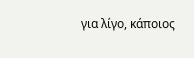για λίγο, κάποιος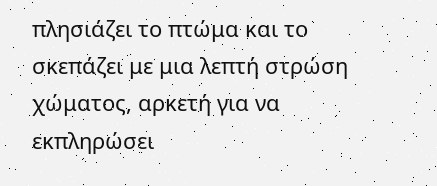πλησιάζει το πτώμα και το σκεπάζει με μια λεπτή στρώση χώματος, αρκετή για να εκπληρώσει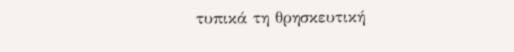τυπικά τη θρησκευτική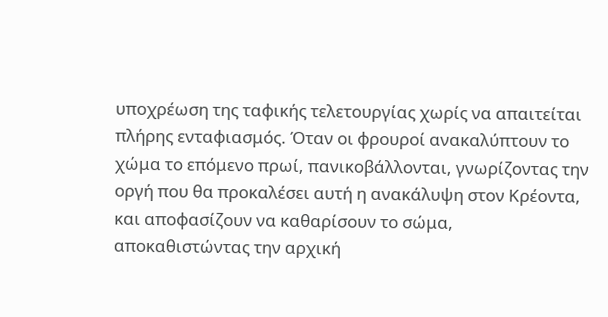υποχρέωση της ταφικής τελετουργίας χωρίς να απαιτείται πλήρης ενταφιασμός. Όταν οι φρουροί ανακαλύπτουν το χώμα το επόμενο πρωί, πανικοβάλλονται, γνωρίζοντας την οργή που θα προκαλέσει αυτή η ανακάλυψη στον Κρέοντα, και αποφασίζουν να καθαρίσουν το σώμα, αποκαθιστώντας την αρχική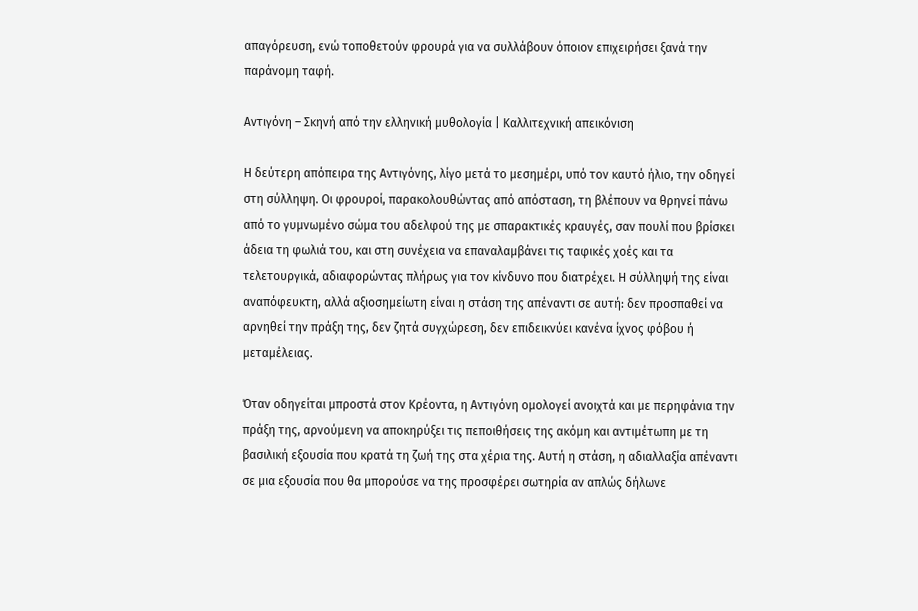απαγόρευση, ενώ τοποθετούν φρουρά για να συλλάβουν όποιον επιχειρήσει ξανά την παράνομη ταφή.

Αντιγόνη – Σκηνή από την ελληνική μυθολογία | Καλλιτεχνική απεικόνιση

Η δεύτερη απόπειρα της Αντιγόνης, λίγο μετά το μεσημέρι, υπό τον καυτό ήλιο, την οδηγεί στη σύλληψη. Οι φρουροί, παρακολουθώντας από απόσταση, τη βλέπουν να θρηνεί πάνω από το γυμνωμένο σώμα του αδελφού της με σπαρακτικές κραυγές, σαν πουλί που βρίσκει άδεια τη φωλιά του, και στη συνέχεια να επαναλαμβάνει τις ταφικές χοές και τα τελετουργικά, αδιαφορώντας πλήρως για τον κίνδυνο που διατρέχει. Η σύλληψή της είναι αναπόφευκτη, αλλά αξιοσημείωτη είναι η στάση της απέναντι σε αυτή: δεν προσπαθεί να αρνηθεί την πράξη της, δεν ζητά συγχώρεση, δεν επιδεικνύει κανένα ίχνος φόβου ή μεταμέλειας.

Όταν οδηγείται μπροστά στον Κρέοντα, η Αντιγόνη ομολογεί ανοιχτά και με περηφάνια την πράξη της, αρνούμενη να αποκηρύξει τις πεποιθήσεις της ακόμη και αντιμέτωπη με τη βασιλική εξουσία που κρατά τη ζωή της στα χέρια της. Αυτή η στάση, η αδιαλλαξία απέναντι σε μια εξουσία που θα μπορούσε να της προσφέρει σωτηρία αν απλώς δήλωνε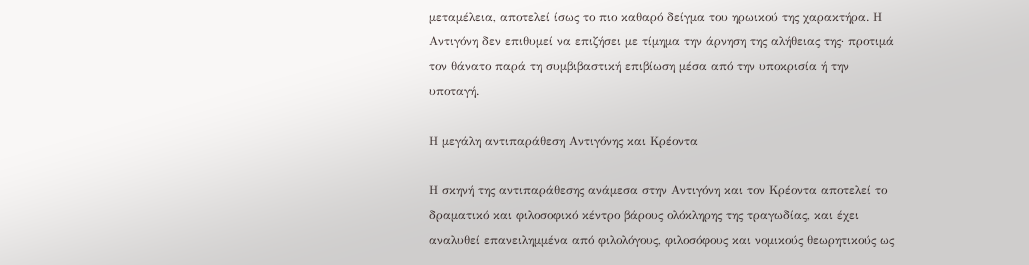μεταμέλεια, αποτελεί ίσως το πιο καθαρό δείγμα του ηρωικού της χαρακτήρα. Η Αντιγόνη δεν επιθυμεί να επιζήσει με τίμημα την άρνηση της αλήθειας της· προτιμά τον θάνατο παρά τη συμβιβαστική επιβίωση μέσα από την υποκρισία ή την υποταγή.

Η μεγάλη αντιπαράθεση Αντιγόνης και Κρέοντα

Η σκηνή της αντιπαράθεσης ανάμεσα στην Αντιγόνη και τον Κρέοντα αποτελεί το δραματικό και φιλοσοφικό κέντρο βάρους ολόκληρης της τραγωδίας, και έχει αναλυθεί επανειλημμένα από φιλολόγους, φιλοσόφους και νομικούς θεωρητικούς ως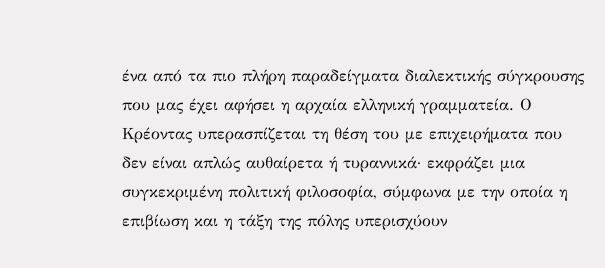ένα από τα πιο πλήρη παραδείγματα διαλεκτικής σύγκρουσης που μας έχει αφήσει η αρχαία ελληνική γραμματεία. Ο Κρέοντας υπερασπίζεται τη θέση του με επιχειρήματα που δεν είναι απλώς αυθαίρετα ή τυραννικά· εκφράζει μια συγκεκριμένη πολιτική φιλοσοφία, σύμφωνα με την οποία η επιβίωση και η τάξη της πόλης υπερισχύουν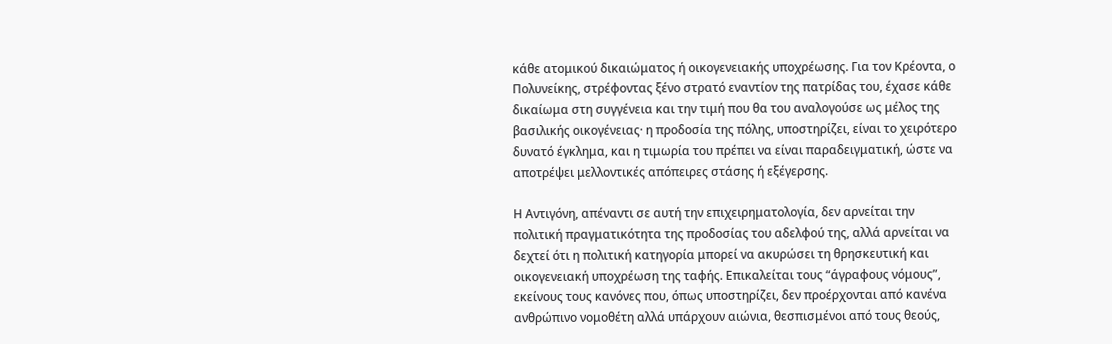κάθε ατομικού δικαιώματος ή οικογενειακής υποχρέωσης. Για τον Κρέοντα, ο Πολυνείκης, στρέφοντας ξένο στρατό εναντίον της πατρίδας του, έχασε κάθε δικαίωμα στη συγγένεια και την τιμή που θα του αναλογούσε ως μέλος της βασιλικής οικογένειας· η προδοσία της πόλης, υποστηρίζει, είναι το χειρότερο δυνατό έγκλημα, και η τιμωρία του πρέπει να είναι παραδειγματική, ώστε να αποτρέψει μελλοντικές απόπειρες στάσης ή εξέγερσης.

Η Αντιγόνη, απέναντι σε αυτή την επιχειρηματολογία, δεν αρνείται την πολιτική πραγματικότητα της προδοσίας του αδελφού της, αλλά αρνείται να δεχτεί ότι η πολιτική κατηγορία μπορεί να ακυρώσει τη θρησκευτική και οικογενειακή υποχρέωση της ταφής. Επικαλείται τους “άγραφους νόμους”, εκείνους τους κανόνες που, όπως υποστηρίζει, δεν προέρχονται από κανένα ανθρώπινο νομοθέτη αλλά υπάρχουν αιώνια, θεσπισμένοι από τους θεούς,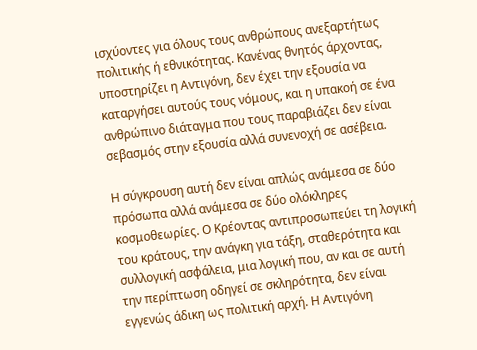ισχύοντες για όλους τους ανθρώπους ανεξαρτήτως πολιτικής ή εθνικότητας. Κανένας θνητός άρχοντας, υποστηρίζει η Αντιγόνη, δεν έχει την εξουσία να καταργήσει αυτούς τους νόμους, και η υπακοή σε ένα ανθρώπινο διάταγμα που τους παραβιάζει δεν είναι σεβασμός στην εξουσία αλλά συνενοχή σε ασέβεια.

Η σύγκρουση αυτή δεν είναι απλώς ανάμεσα σε δύο πρόσωπα αλλά ανάμεσα σε δύο ολόκληρες κοσμοθεωρίες. Ο Κρέοντας αντιπροσωπεύει τη λογική του κράτους, την ανάγκη για τάξη, σταθερότητα και συλλογική ασφάλεια, μια λογική που, αν και σε αυτή την περίπτωση οδηγεί σε σκληρότητα, δεν είναι εγγενώς άδικη ως πολιτική αρχή. Η Αντιγόνη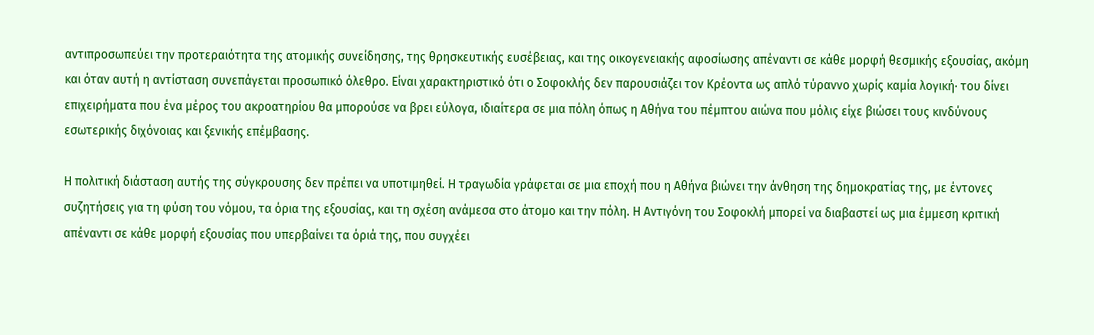αντιπροσωπεύει την προτεραιότητα της ατομικής συνείδησης, της θρησκευτικής ευσέβειας, και της οικογενειακής αφοσίωσης απέναντι σε κάθε μορφή θεσμικής εξουσίας, ακόμη και όταν αυτή η αντίσταση συνεπάγεται προσωπικό όλεθρο. Είναι χαρακτηριστικό ότι ο Σοφοκλής δεν παρουσιάζει τον Κρέοντα ως απλό τύραννο χωρίς καμία λογική· του δίνει επιχειρήματα που ένα μέρος του ακροατηρίου θα μπορούσε να βρει εύλογα, ιδιαίτερα σε μια πόλη όπως η Αθήνα του πέμπτου αιώνα που μόλις είχε βιώσει τους κινδύνους εσωτερικής διχόνοιας και ξενικής επέμβασης.

Η πολιτική διάσταση αυτής της σύγκρουσης δεν πρέπει να υποτιμηθεί. Η τραγωδία γράφεται σε μια εποχή που η Αθήνα βιώνει την άνθηση της δημοκρατίας της, με έντονες συζητήσεις για τη φύση του νόμου, τα όρια της εξουσίας, και τη σχέση ανάμεσα στο άτομο και την πόλη. Η Αντιγόνη του Σοφοκλή μπορεί να διαβαστεί ως μια έμμεση κριτική απέναντι σε κάθε μορφή εξουσίας που υπερβαίνει τα όριά της, που συγχέει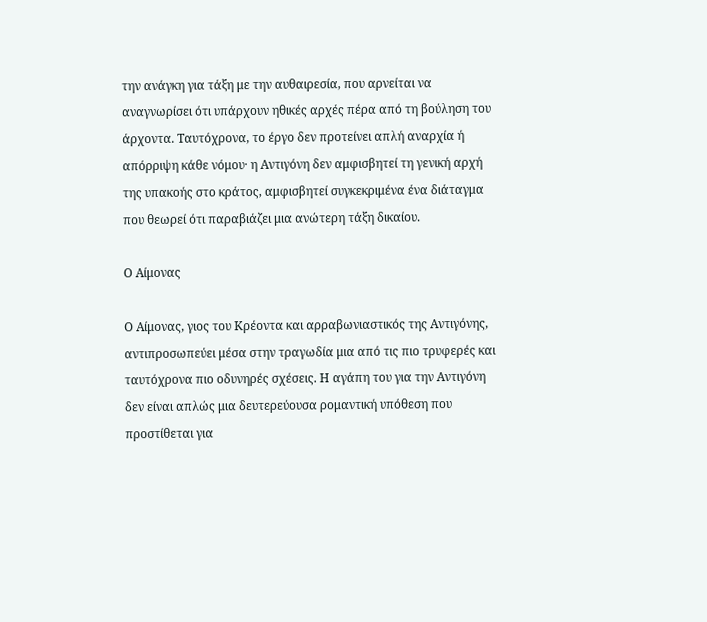την ανάγκη για τάξη με την αυθαιρεσία, που αρνείται να αναγνωρίσει ότι υπάρχουν ηθικές αρχές πέρα από τη βούληση του άρχοντα. Ταυτόχρονα, το έργο δεν προτείνει απλή αναρχία ή απόρριψη κάθε νόμου· η Αντιγόνη δεν αμφισβητεί τη γενική αρχή της υπακοής στο κράτος, αμφισβητεί συγκεκριμένα ένα διάταγμα που θεωρεί ότι παραβιάζει μια ανώτερη τάξη δικαίου.

Ο Αίμονας

Ο Αίμονας, γιος του Κρέοντα και αρραβωνιαστικός της Αντιγόνης, αντιπροσωπεύει μέσα στην τραγωδία μια από τις πιο τρυφερές και ταυτόχρονα πιο οδυνηρές σχέσεις. Η αγάπη του για την Αντιγόνη δεν είναι απλώς μια δευτερεύουσα ρομαντική υπόθεση που προστίθεται για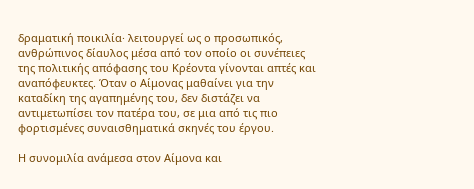δραματική ποικιλία· λειτουργεί ως ο προσωπικός, ανθρώπινος δίαυλος μέσα από τον οποίο οι συνέπειες της πολιτικής απόφασης του Κρέοντα γίνονται απτές και αναπόφευκτες. Όταν ο Αίμονας μαθαίνει για την καταδίκη της αγαπημένης του, δεν διστάζει να αντιμετωπίσει τον πατέρα του, σε μια από τις πιο φορτισμένες συναισθηματικά σκηνές του έργου.

Η συνομιλία ανάμεσα στον Αίμονα και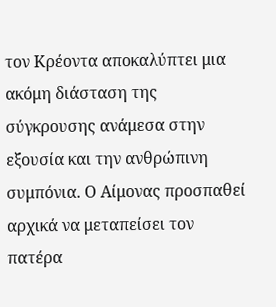τον Κρέοντα αποκαλύπτει μια ακόμη διάσταση της σύγκρουσης ανάμεσα στην εξουσία και την ανθρώπινη συμπόνια. Ο Αίμονας προσπαθεί αρχικά να μεταπείσει τον πατέρα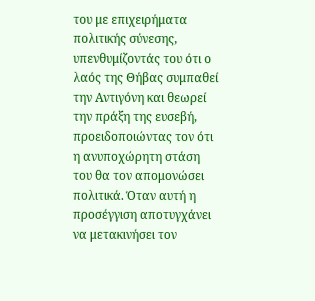του με επιχειρήματα πολιτικής σύνεσης, υπενθυμίζοντάς του ότι ο λαός της Θήβας συμπαθεί την Αντιγόνη και θεωρεί την πράξη της ευσεβή, προειδοποιώντας τον ότι η ανυποχώρητη στάση του θα τον απομονώσει πολιτικά. Όταν αυτή η προσέγγιση αποτυγχάνει να μετακινήσει τον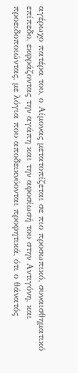αγέρωχο πατέρα του, ο Αίμονας μετατοπίζεται σε πιο προσωπικό, συναισθηματικό επίπεδο, εκφράζοντας την αγάπη και την αφοσίωσή του στην Αντιγόνη, και προειδοποιώντας, με λόγια που αποδεικνύονται προφητικά, ότι ο θάνατός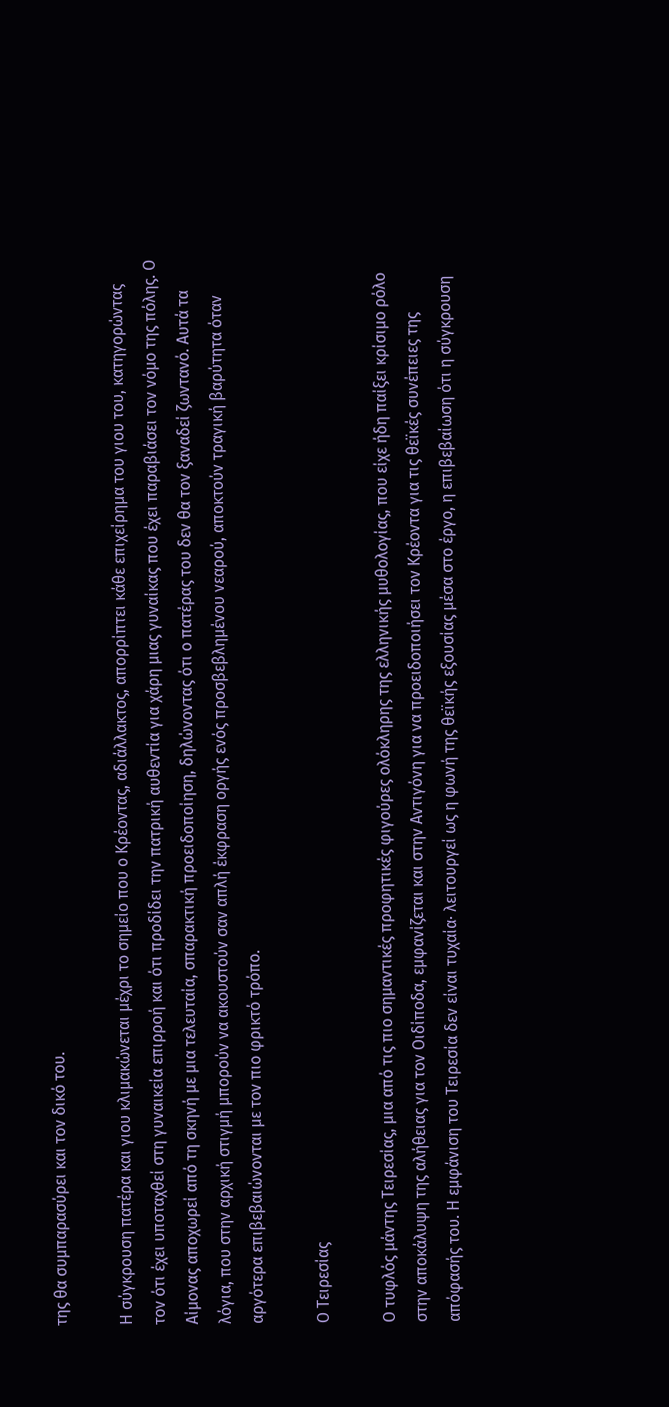της θα συμπαρασύρει και τον δικό του.

Η σύγκρουση πατέρα και γιου κλιμακώνεται μέχρι το σημείο που ο Κρέοντας, αδιάλλακτος, απορρίπτει κάθε επιχείρημα του γιου του, κατηγορώντας τον ότι έχει υποταχθεί στη γυναικεία επιρροή και ότι προδίδει την πατρική αυθεντία για χάρη μιας γυναίκας που έχει παραβιάσει τον νόμο της πόλης. Ο Αίμονας αποχωρεί από τη σκηνή με μια τελευταία, σπαρακτική προειδοποίηση, δηλώνοντας ότι ο πατέρας του δεν θα τον ξαναδεί ζωντανό. Αυτά τα λόγια, που στην αρχική στιγμή μπορούν να ακουστούν σαν απλή έκφραση οργής ενός προσβεβλημένου νεαρού, αποκτούν τραγική βαρύτητα όταν αργότερα επιβεβαιώνονται με τον πιο φρικτό τρόπο.

Ο Τειρεσίας

Ο τυφλός μάντης Τειρεσίας, μια από τις πιο σημαντικές προφητικές φιγούρες ολόκληρης της ελληνικής μυθολογίας, που είχε ήδη παίξει κρίσιμο ρόλο στην αποκάλυψη της αλήθειας για τον Οιδίποδα, εμφανίζεται και στην Αντιγόνη για να προειδοποιήσει τον Κρέοντα για τις θεϊκές συνέπειες της απόφασής του. Η εμφάνιση του Τειρεσία δεν είναι τυχαία· λειτουργεί ως η φωνή της θεϊκής εξουσίας μέσα στο έργο, η επιβεβαίωση ότι η σύγκρουση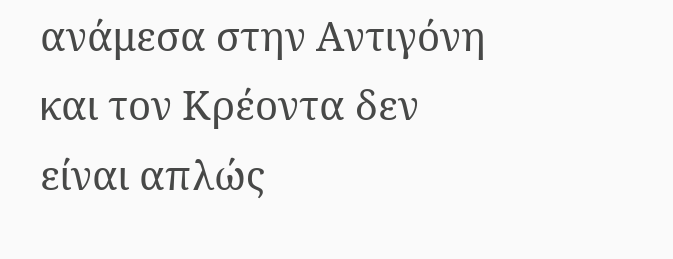ανάμεσα στην Αντιγόνη και τον Κρέοντα δεν είναι απλώς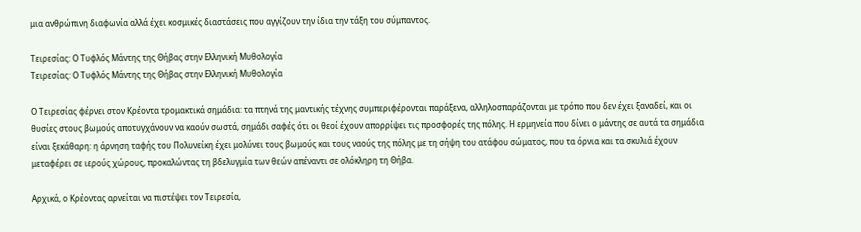μια ανθρώπινη διαφωνία αλλά έχει κοσμικές διαστάσεις που αγγίζουν την ίδια την τάξη του σύμπαντος.

Τειρεσίας: Ο Τυφλός Μάντης της Θήβας στην Ελληνική Μυθολογία
Τειρεσίας: Ο Τυφλός Μάντης της Θήβας στην Ελληνική Μυθολογία

Ο Τειρεσίας φέρνει στον Κρέοντα τρομακτικά σημάδια: τα πτηνά της μαντικής τέχνης συμπεριφέρονται παράξενα, αλληλοσπαράζονται με τρόπο που δεν έχει ξαναδεί, και οι θυσίες στους βωμούς αποτυγχάνουν να καούν σωστά, σημάδι σαφές ότι οι θεοί έχουν απορρίψει τις προσφορές της πόλης. Η ερμηνεία που δίνει ο μάντης σε αυτά τα σημάδια είναι ξεκάθαρη: η άρνηση ταφής του Πολυνείκη έχει μολύνει τους βωμούς και τους ναούς της πόλης με τη σήψη του ατάφου σώματος, που τα όρνια και τα σκυλιά έχουν μεταφέρει σε ιερούς χώρους, προκαλώντας τη βδελυγμία των θεών απέναντι σε ολόκληρη τη Θήβα.

Αρχικά, ο Κρέοντας αρνείται να πιστέψει τον Τειρεσία,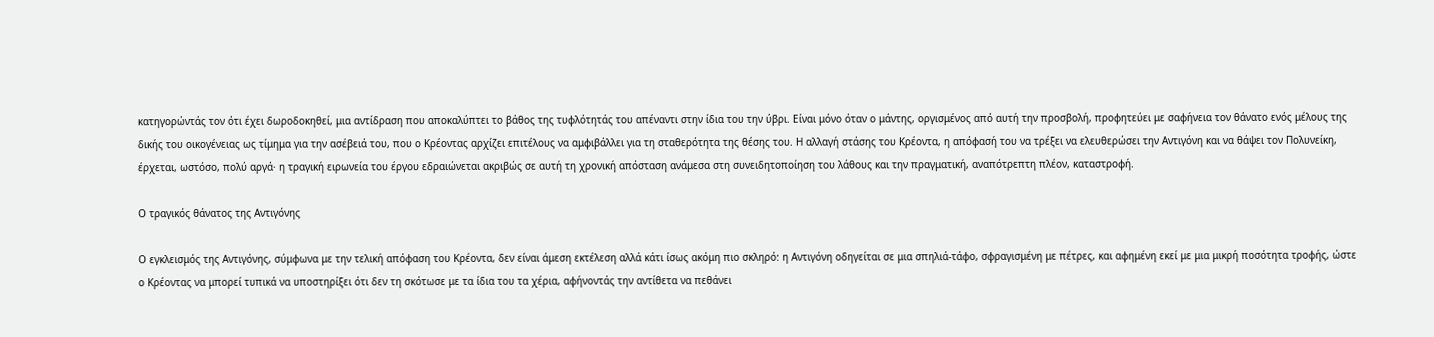κατηγορώντάς τον ότι έχει δωροδοκηθεί, μια αντίδραση που αποκαλύπτει το βάθος της τυφλότητάς του απέναντι στην ίδια του την ύβρι. Είναι μόνο όταν ο μάντης, οργισμένος από αυτή την προσβολή, προφητεύει με σαφήνεια τον θάνατο ενός μέλους της δικής του οικογένειας ως τίμημα για την ασέβειά του, που ο Κρέοντας αρχίζει επιτέλους να αμφιβάλλει για τη σταθερότητα της θέσης του. Η αλλαγή στάσης του Κρέοντα, η απόφασή του να τρέξει να ελευθερώσει την Αντιγόνη και να θάψει τον Πολυνείκη, έρχεται, ωστόσο, πολύ αργά· η τραγική ειρωνεία του έργου εδραιώνεται ακριβώς σε αυτή τη χρονική απόσταση ανάμεσα στη συνειδητοποίηση του λάθους και την πραγματική, αναπότρεπτη πλέον, καταστροφή.

Ο τραγικός θάνατος της Αντιγόνης

Ο εγκλεισμός της Αντιγόνης, σύμφωνα με την τελική απόφαση του Κρέοντα, δεν είναι άμεση εκτέλεση αλλά κάτι ίσως ακόμη πιο σκληρό: η Αντιγόνη οδηγείται σε μια σπηλιά-τάφο, σφραγισμένη με πέτρες, και αφημένη εκεί με μια μικρή ποσότητα τροφής, ώστε ο Κρέοντας να μπορεί τυπικά να υποστηρίξει ότι δεν τη σκότωσε με τα ίδια του τα χέρια, αφήνοντάς την αντίθετα να πεθάνει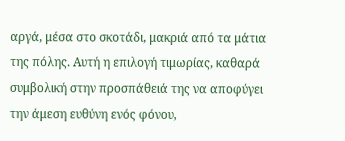αργά, μέσα στο σκοτάδι, μακριά από τα μάτια της πόλης. Αυτή η επιλογή τιμωρίας, καθαρά συμβολική στην προσπάθειά της να αποφύγει την άμεση ευθύνη ενός φόνου,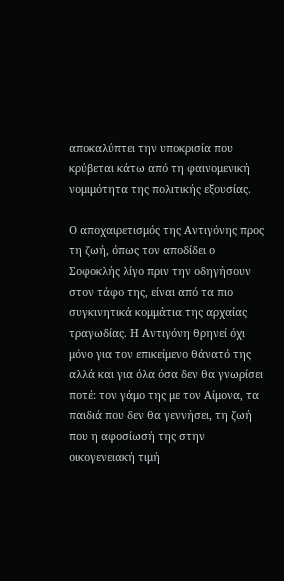αποκαλύπτει την υποκρισία που κρύβεται κάτω από τη φαινομενική νομιμότητα της πολιτικής εξουσίας.

Ο αποχαιρετισμός της Αντιγόνης προς τη ζωή, όπως τον αποδίδει ο Σοφοκλής λίγο πριν την οδηγήσουν στον τάφο της, είναι από τα πιο συγκινητικά κομμάτια της αρχαίας τραγωδίας. Η Αντιγόνη θρηνεί όχι μόνο για τον επικείμενο θάνατό της αλλά και για όλα όσα δεν θα γνωρίσει ποτέ: τον γάμο της με τον Αίμονα, τα παιδιά που δεν θα γεννήσει, τη ζωή που η αφοσίωσή της στην οικογενειακή τιμή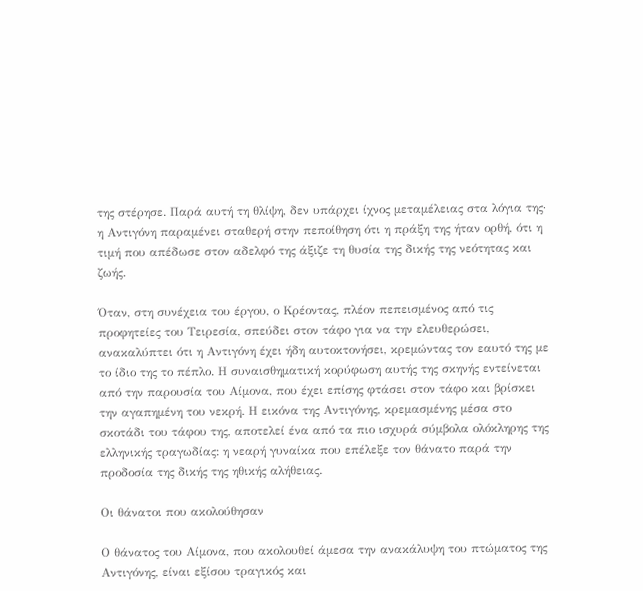της στέρησε. Παρά αυτή τη θλίψη, δεν υπάρχει ίχνος μεταμέλειας στα λόγια της· η Αντιγόνη παραμένει σταθερή στην πεποίθηση ότι η πράξη της ήταν ορθή, ότι η τιμή που απέδωσε στον αδελφό της άξιζε τη θυσία της δικής της νεότητας και ζωής.

Όταν, στη συνέχεια του έργου, ο Κρέοντας, πλέον πεπεισμένος από τις προφητείες του Τειρεσία, σπεύδει στον τάφο για να την ελευθερώσει, ανακαλύπτει ότι η Αντιγόνη έχει ήδη αυτοκτονήσει, κρεμώντας τον εαυτό της με το ίδιο της το πέπλο. Η συναισθηματική κορύφωση αυτής της σκηνής εντείνεται από την παρουσία του Αίμονα, που έχει επίσης φτάσει στον τάφο και βρίσκει την αγαπημένη του νεκρή. Η εικόνα της Αντιγόνης, κρεμασμένης μέσα στο σκοτάδι του τάφου της, αποτελεί ένα από τα πιο ισχυρά σύμβολα ολόκληρης της ελληνικής τραγωδίας: η νεαρή γυναίκα που επέλεξε τον θάνατο παρά την προδοσία της δικής της ηθικής αλήθειας.

Οι θάνατοι που ακολούθησαν

Ο θάνατος του Αίμονα, που ακολουθεί άμεσα την ανακάλυψη του πτώματος της Αντιγόνης, είναι εξίσου τραγικός και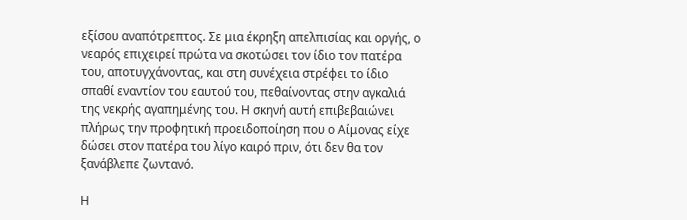εξίσου αναπότρεπτος. Σε μια έκρηξη απελπισίας και οργής, ο νεαρός επιχειρεί πρώτα να σκοτώσει τον ίδιο τον πατέρα του, αποτυγχάνοντας, και στη συνέχεια στρέφει το ίδιο σπαθί εναντίον του εαυτού του, πεθαίνοντας στην αγκαλιά της νεκρής αγαπημένης του. Η σκηνή αυτή επιβεβαιώνει πλήρως την προφητική προειδοποίηση που ο Αίμονας είχε δώσει στον πατέρα του λίγο καιρό πριν, ότι δεν θα τον ξανάβλεπε ζωντανό.

Η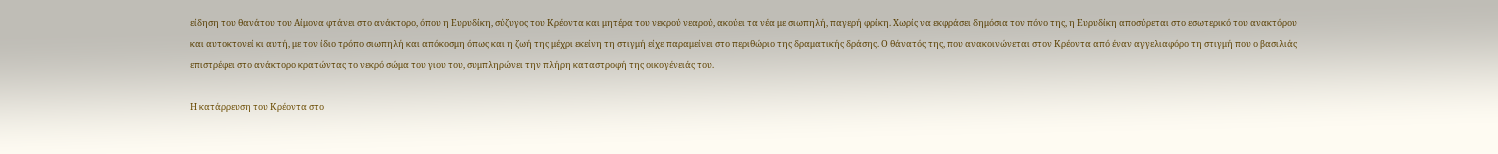είδηση του θανάτου του Αίμονα φτάνει στο ανάκτορο, όπου η Ευρυδίκη, σύζυγος του Κρέοντα και μητέρα του νεκρού νεαρού, ακούει τα νέα με σιωπηλή, παγερή φρίκη. Χωρίς να εκφράσει δημόσια τον πόνο της, η Ευρυδίκη αποσύρεται στο εσωτερικό του ανακτόρου και αυτοκτονεί κι αυτή, με τον ίδιο τρόπο σιωπηλή και απόκοσμη όπως και η ζωή της μέχρι εκείνη τη στιγμή είχε παραμείνει στο περιθώριο της δραματικής δράσης. Ο θάνατός της, που ανακοινώνεται στον Κρέοντα από έναν αγγελιαφόρο τη στιγμή που ο βασιλιάς επιστρέφει στο ανάκτορο κρατώντας το νεκρό σώμα του γιου του, συμπληρώνει την πλήρη καταστροφή της οικογένειάς του.

Η κατάρρευση του Κρέοντα στο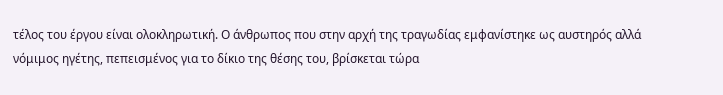τέλος του έργου είναι ολοκληρωτική. Ο άνθρωπος που στην αρχή της τραγωδίας εμφανίστηκε ως αυστηρός αλλά νόμιμος ηγέτης, πεπεισμένος για το δίκιο της θέσης του, βρίσκεται τώρα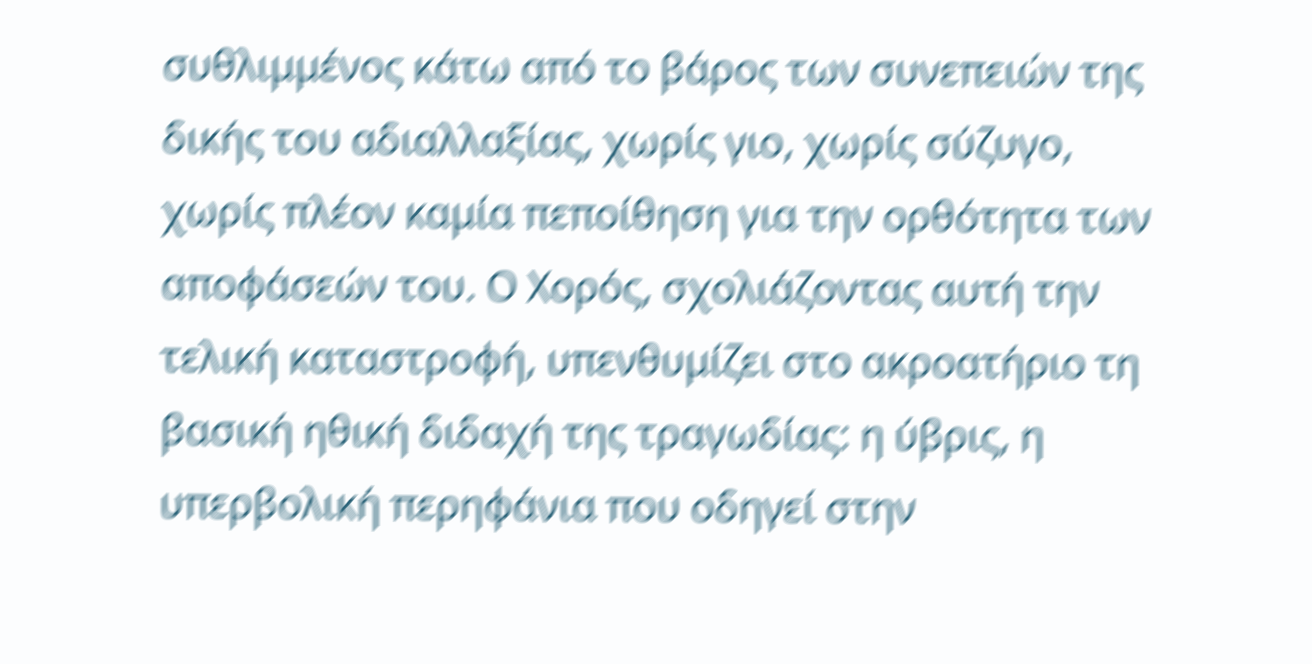συθλιμμένος κάτω από το βάρος των συνεπειών της δικής του αδιαλλαξίας, χωρίς γιο, χωρίς σύζυγο, χωρίς πλέον καμία πεποίθηση για την ορθότητα των αποφάσεών του. Ο Χορός, σχολιάζοντας αυτή την τελική καταστροφή, υπενθυμίζει στο ακροατήριο τη βασική ηθική διδαχή της τραγωδίας: η ύβρις, η υπερβολική περηφάνια που οδηγεί στην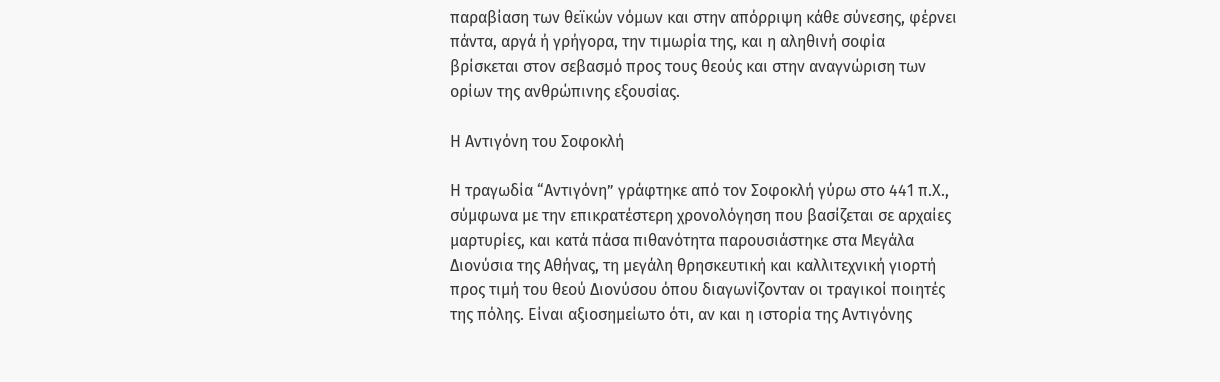παραβίαση των θεϊκών νόμων και στην απόρριψη κάθε σύνεσης, φέρνει πάντα, αργά ή γρήγορα, την τιμωρία της, και η αληθινή σοφία βρίσκεται στον σεβασμό προς τους θεούς και στην αναγνώριση των ορίων της ανθρώπινης εξουσίας.

Η Αντιγόνη του Σοφοκλή

Η τραγωδία “Αντιγόνη” γράφτηκε από τον Σοφοκλή γύρω στο 441 π.Χ., σύμφωνα με την επικρατέστερη χρονολόγηση που βασίζεται σε αρχαίες μαρτυρίες, και κατά πάσα πιθανότητα παρουσιάστηκε στα Μεγάλα Διονύσια της Αθήνας, τη μεγάλη θρησκευτική και καλλιτεχνική γιορτή προς τιμή του θεού Διονύσου όπου διαγωνίζονταν οι τραγικοί ποιητές της πόλης. Είναι αξιοσημείωτο ότι, αν και η ιστορία της Αντιγόνης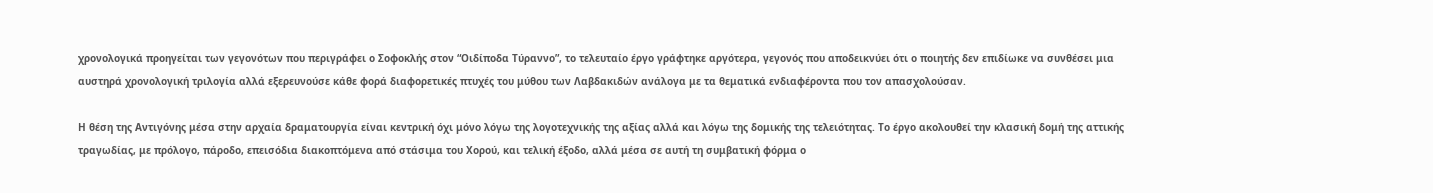χρονολογικά προηγείται των γεγονότων που περιγράφει ο Σοφοκλής στον “Οιδίποδα Τύραννο”, το τελευταίο έργο γράφτηκε αργότερα, γεγονός που αποδεικνύει ότι ο ποιητής δεν επιδίωκε να συνθέσει μια αυστηρά χρονολογική τριλογία αλλά εξερευνούσε κάθε φορά διαφορετικές πτυχές του μύθου των Λαβδακιδών ανάλογα με τα θεματικά ενδιαφέροντα που τον απασχολούσαν.

Η θέση της Αντιγόνης μέσα στην αρχαία δραματουργία είναι κεντρική όχι μόνο λόγω της λογοτεχνικής της αξίας αλλά και λόγω της δομικής της τελειότητας. Το έργο ακολουθεί την κλασική δομή της αττικής τραγωδίας, με πρόλογο, πάροδο, επεισόδια διακοπτόμενα από στάσιμα του Χορού, και τελική έξοδο, αλλά μέσα σε αυτή τη συμβατική φόρμα ο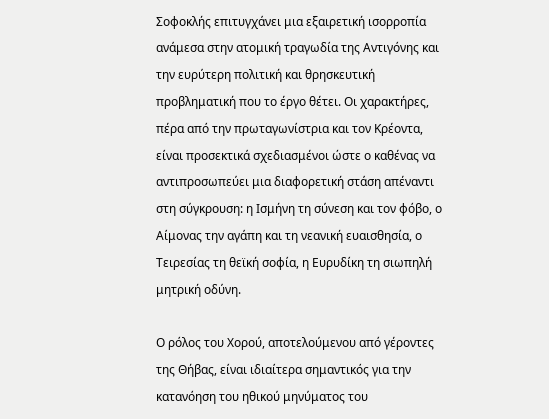Σοφοκλής επιτυγχάνει μια εξαιρετική ισορροπία ανάμεσα στην ατομική τραγωδία της Αντιγόνης και την ευρύτερη πολιτική και θρησκευτική προβληματική που το έργο θέτει. Οι χαρακτήρες, πέρα από την πρωταγωνίστρια και τον Κρέοντα, είναι προσεκτικά σχεδιασμένοι ώστε ο καθένας να αντιπροσωπεύει μια διαφορετική στάση απέναντι στη σύγκρουση: η Ισμήνη τη σύνεση και τον φόβο, ο Αίμονας την αγάπη και τη νεανική ευαισθησία, ο Τειρεσίας τη θεϊκή σοφία, η Ευρυδίκη τη σιωπηλή μητρική οδύνη.

Ο ρόλος του Χορού, αποτελούμενου από γέροντες της Θήβας, είναι ιδιαίτερα σημαντικός για την κατανόηση του ηθικού μηνύματος του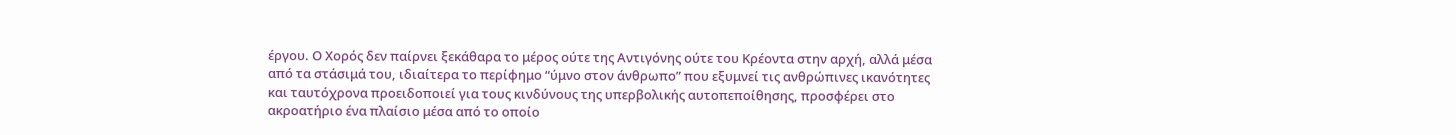έργου. Ο Χορός δεν παίρνει ξεκάθαρα το μέρος ούτε της Αντιγόνης ούτε του Κρέοντα στην αρχή, αλλά μέσα από τα στάσιμά του, ιδιαίτερα το περίφημο “ύμνο στον άνθρωπο” που εξυμνεί τις ανθρώπινες ικανότητες και ταυτόχρονα προειδοποιεί για τους κινδύνους της υπερβολικής αυτοπεποίθησης, προσφέρει στο ακροατήριο ένα πλαίσιο μέσα από το οποίο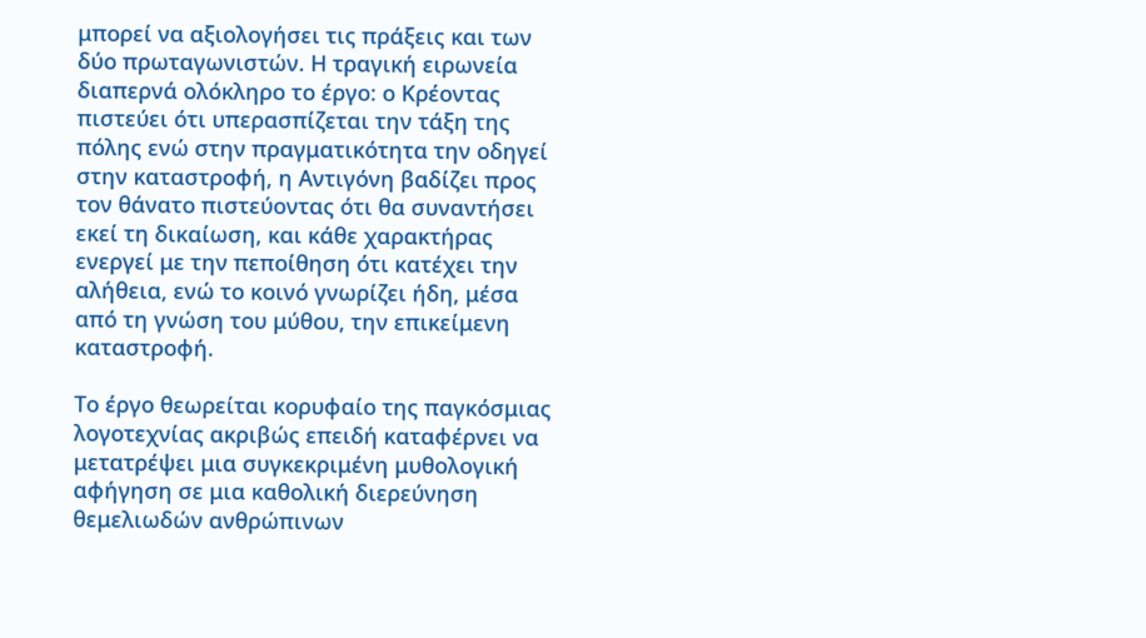μπορεί να αξιολογήσει τις πράξεις και των δύο πρωταγωνιστών. Η τραγική ειρωνεία διαπερνά ολόκληρο το έργο: ο Κρέοντας πιστεύει ότι υπερασπίζεται την τάξη της πόλης ενώ στην πραγματικότητα την οδηγεί στην καταστροφή, η Αντιγόνη βαδίζει προς τον θάνατο πιστεύοντας ότι θα συναντήσει εκεί τη δικαίωση, και κάθε χαρακτήρας ενεργεί με την πεποίθηση ότι κατέχει την αλήθεια, ενώ το κοινό γνωρίζει ήδη, μέσα από τη γνώση του μύθου, την επικείμενη καταστροφή.

Το έργο θεωρείται κορυφαίο της παγκόσμιας λογοτεχνίας ακριβώς επειδή καταφέρνει να μετατρέψει μια συγκεκριμένη μυθολογική αφήγηση σε μια καθολική διερεύνηση θεμελιωδών ανθρώπινων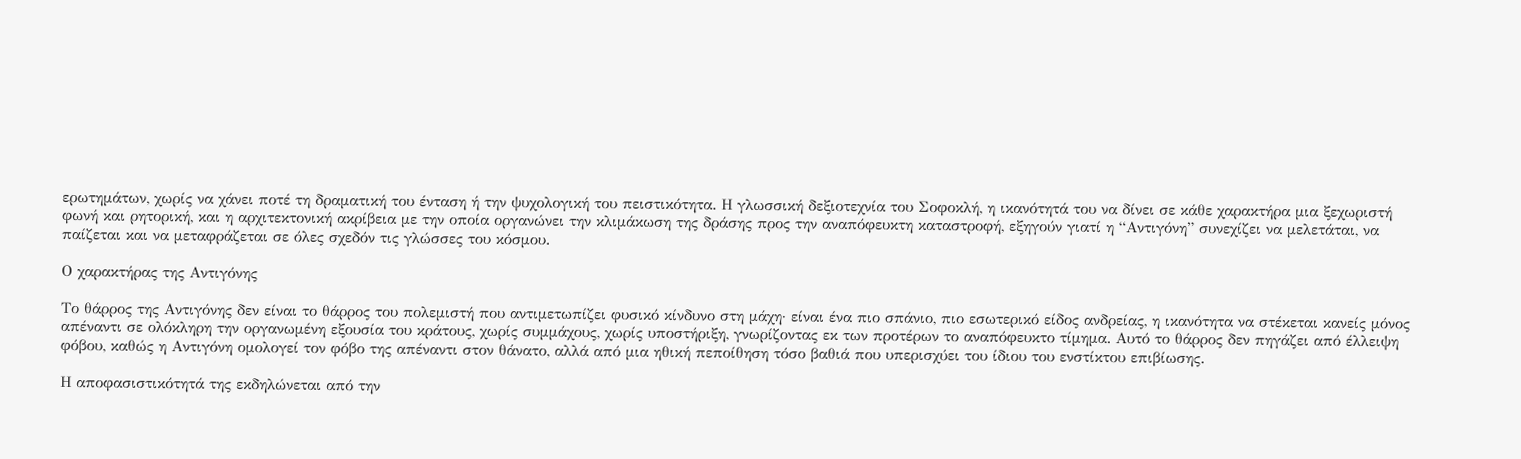ερωτημάτων, χωρίς να χάνει ποτέ τη δραματική του ένταση ή την ψυχολογική του πειστικότητα. Η γλωσσική δεξιοτεχνία του Σοφοκλή, η ικανότητά του να δίνει σε κάθε χαρακτήρα μια ξεχωριστή φωνή και ρητορική, και η αρχιτεκτονική ακρίβεια με την οποία οργανώνει την κλιμάκωση της δράσης προς την αναπόφευκτη καταστροφή, εξηγούν γιατί η “Αντιγόνη” συνεχίζει να μελετάται, να παίζεται και να μεταφράζεται σε όλες σχεδόν τις γλώσσες του κόσμου.

Ο χαρακτήρας της Αντιγόνης

Το θάρρος της Αντιγόνης δεν είναι το θάρρος του πολεμιστή που αντιμετωπίζει φυσικό κίνδυνο στη μάχη· είναι ένα πιο σπάνιο, πιο εσωτερικό είδος ανδρείας, η ικανότητα να στέκεται κανείς μόνος απέναντι σε ολόκληρη την οργανωμένη εξουσία του κράτους, χωρίς συμμάχους, χωρίς υποστήριξη, γνωρίζοντας εκ των προτέρων το αναπόφευκτο τίμημα. Αυτό το θάρρος δεν πηγάζει από έλλειψη φόβου, καθώς η Αντιγόνη ομολογεί τον φόβο της απέναντι στον θάνατο, αλλά από μια ηθική πεποίθηση τόσο βαθιά που υπερισχύει του ίδιου του ενστίκτου επιβίωσης.

Η αποφασιστικότητά της εκδηλώνεται από την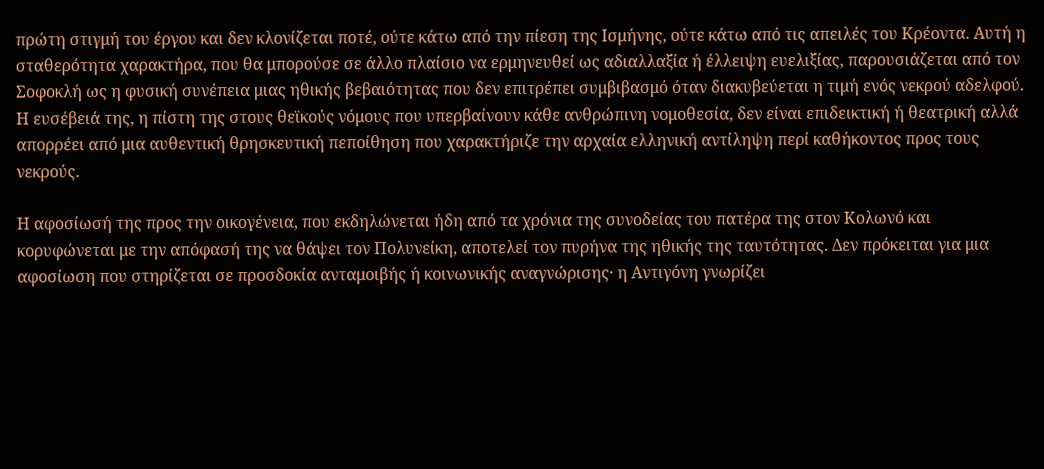πρώτη στιγμή του έργου και δεν κλονίζεται ποτέ, ούτε κάτω από την πίεση της Ισμήνης, ούτε κάτω από τις απειλές του Κρέοντα. Αυτή η σταθερότητα χαρακτήρα, που θα μπορούσε σε άλλο πλαίσιο να ερμηνευθεί ως αδιαλλαξία ή έλλειψη ευελιξίας, παρουσιάζεται από τον Σοφοκλή ως η φυσική συνέπεια μιας ηθικής βεβαιότητας που δεν επιτρέπει συμβιβασμό όταν διακυβεύεται η τιμή ενός νεκρού αδελφού. Η ευσέβειά της, η πίστη της στους θεϊκούς νόμους που υπερβαίνουν κάθε ανθρώπινη νομοθεσία, δεν είναι επιδεικτική ή θεατρική αλλά απορρέει από μια αυθεντική θρησκευτική πεποίθηση που χαρακτήριζε την αρχαία ελληνική αντίληψη περί καθήκοντος προς τους νεκρούς.

Η αφοσίωσή της προς την οικογένεια, που εκδηλώνεται ήδη από τα χρόνια της συνοδείας του πατέρα της στον Κολωνό και κορυφώνεται με την απόφασή της να θάψει τον Πολυνείκη, αποτελεί τον πυρήνα της ηθικής της ταυτότητας. Δεν πρόκειται για μια αφοσίωση που στηρίζεται σε προσδοκία ανταμοιβής ή κοινωνικής αναγνώρισης· η Αντιγόνη γνωρίζει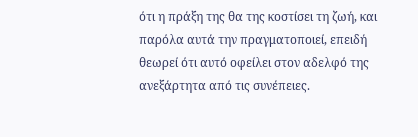ότι η πράξη της θα της κοστίσει τη ζωή, και παρόλα αυτά την πραγματοποιεί, επειδή θεωρεί ότι αυτό οφείλει στον αδελφό της ανεξάρτητα από τις συνέπειες.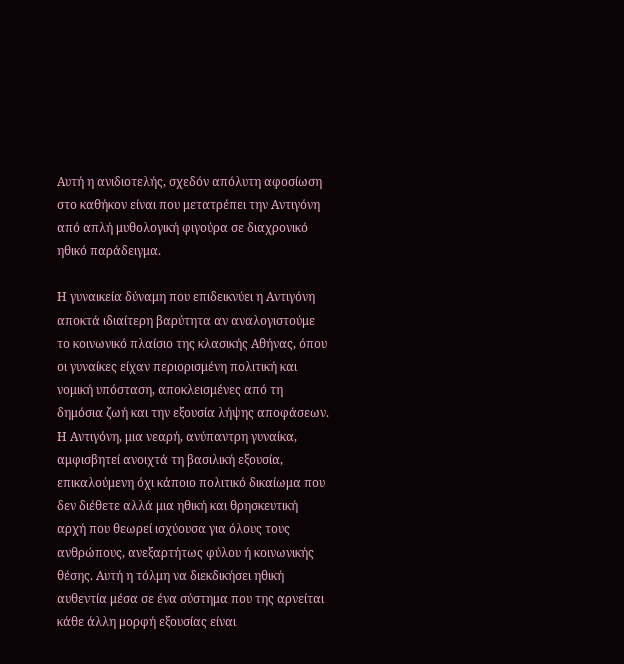Αυτή η ανιδιοτελής, σχεδόν απόλυτη αφοσίωση στο καθήκον είναι που μετατρέπει την Αντιγόνη από απλή μυθολογική φιγούρα σε διαχρονικό ηθικό παράδειγμα.

Η γυναικεία δύναμη που επιδεικνύει η Αντιγόνη αποκτά ιδιαίτερη βαρύτητα αν αναλογιστούμε το κοινωνικό πλαίσιο της κλασικής Αθήνας, όπου οι γυναίκες είχαν περιορισμένη πολιτική και νομική υπόσταση, αποκλεισμένες από τη δημόσια ζωή και την εξουσία λήψης αποφάσεων. Η Αντιγόνη, μια νεαρή, ανύπαντρη γυναίκα, αμφισβητεί ανοιχτά τη βασιλική εξουσία, επικαλούμενη όχι κάποιο πολιτικό δικαίωμα που δεν διέθετε αλλά μια ηθική και θρησκευτική αρχή που θεωρεί ισχύουσα για όλους τους ανθρώπους, ανεξαρτήτως φύλου ή κοινωνικής θέσης. Αυτή η τόλμη να διεκδικήσει ηθική αυθεντία μέσα σε ένα σύστημα που της αρνείται κάθε άλλη μορφή εξουσίας είναι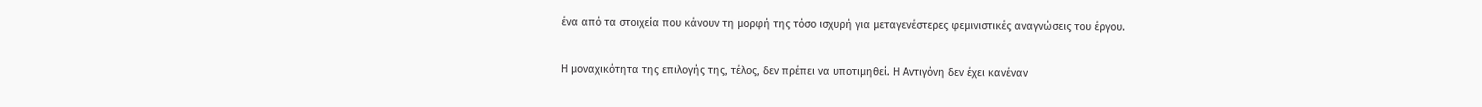ένα από τα στοιχεία που κάνουν τη μορφή της τόσο ισχυρή για μεταγενέστερες φεμινιστικές αναγνώσεις του έργου.

Η μοναχικότητα της επιλογής της, τέλος, δεν πρέπει να υποτιμηθεί. Η Αντιγόνη δεν έχει κανέναν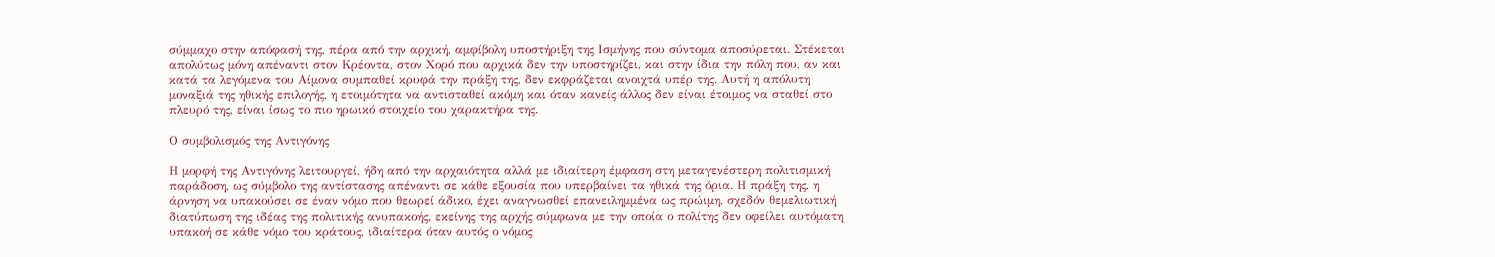σύμμαχο στην απόφασή της, πέρα από την αρχική, αμφίβολη υποστήριξη της Ισμήνης που σύντομα αποσύρεται. Στέκεται απολύτως μόνη απέναντι στον Κρέοντα, στον Χορό που αρχικά δεν την υποστηρίζει, και στην ίδια την πόλη που, αν και κατά τα λεγόμενα του Αίμονα συμπαθεί κρυφά την πράξη της, δεν εκφράζεται ανοιχτά υπέρ της. Αυτή η απόλυτη μοναξιά της ηθικής επιλογής, η ετοιμότητα να αντισταθεί ακόμη και όταν κανείς άλλος δεν είναι έτοιμος να σταθεί στο πλευρό της, είναι ίσως το πιο ηρωικό στοιχείο του χαρακτήρα της.

Ο συμβολισμός της Αντιγόνης

Η μορφή της Αντιγόνης λειτουργεί, ήδη από την αρχαιότητα αλλά με ιδιαίτερη έμφαση στη μεταγενέστερη πολιτισμική παράδοση, ως σύμβολο της αντίστασης απέναντι σε κάθε εξουσία που υπερβαίνει τα ηθικά της όρια. Η πράξη της, η άρνηση να υπακούσει σε έναν νόμο που θεωρεί άδικο, έχει αναγνωσθεί επανειλημμένα ως πρώιμη, σχεδόν θεμελιωτική διατύπωση της ιδέας της πολιτικής ανυπακοής, εκείνης της αρχής σύμφωνα με την οποία ο πολίτης δεν οφείλει αυτόματη υπακοή σε κάθε νόμο του κράτους, ιδιαίτερα όταν αυτός ο νόμος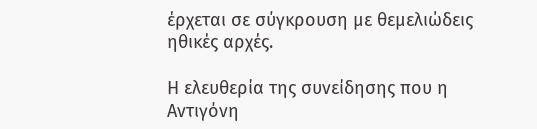έρχεται σε σύγκρουση με θεμελιώδεις ηθικές αρχές.

Η ελευθερία της συνείδησης που η Αντιγόνη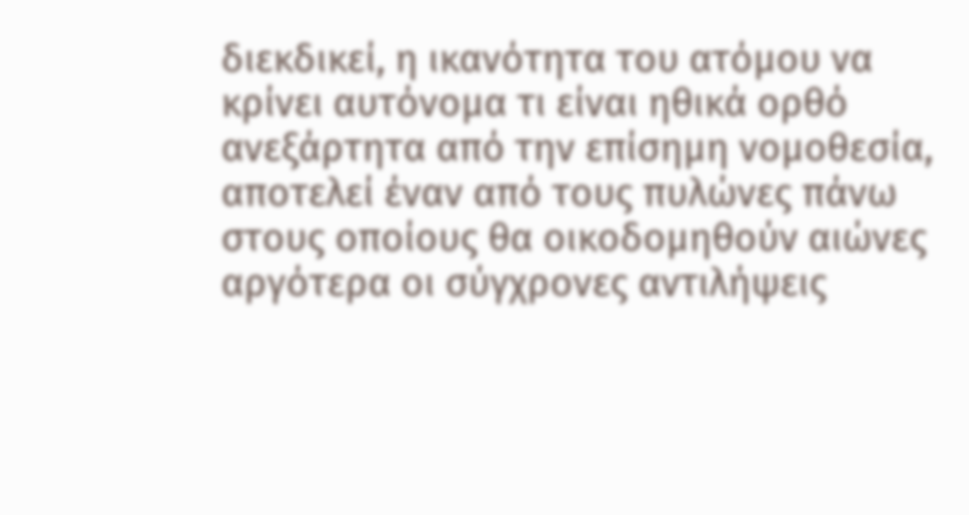διεκδικεί, η ικανότητα του ατόμου να κρίνει αυτόνομα τι είναι ηθικά ορθό ανεξάρτητα από την επίσημη νομοθεσία, αποτελεί έναν από τους πυλώνες πάνω στους οποίους θα οικοδομηθούν αιώνες αργότερα οι σύγχρονες αντιλήψεις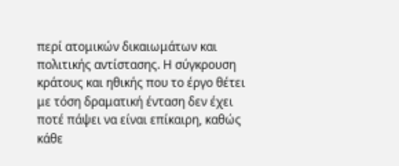περί ατομικών δικαιωμάτων και πολιτικής αντίστασης. Η σύγκρουση κράτους και ηθικής που το έργο θέτει με τόση δραματική ένταση δεν έχει ποτέ πάψει να είναι επίκαιρη, καθώς κάθε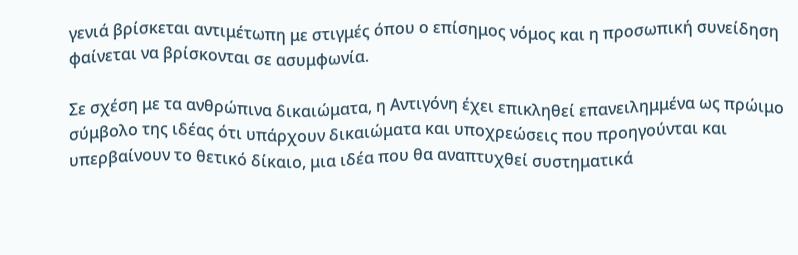γενιά βρίσκεται αντιμέτωπη με στιγμές όπου ο επίσημος νόμος και η προσωπική συνείδηση φαίνεται να βρίσκονται σε ασυμφωνία.

Σε σχέση με τα ανθρώπινα δικαιώματα, η Αντιγόνη έχει επικληθεί επανειλημμένα ως πρώιμο σύμβολο της ιδέας ότι υπάρχουν δικαιώματα και υποχρεώσεις που προηγούνται και υπερβαίνουν το θετικό δίκαιο, μια ιδέα που θα αναπτυχθεί συστηματικά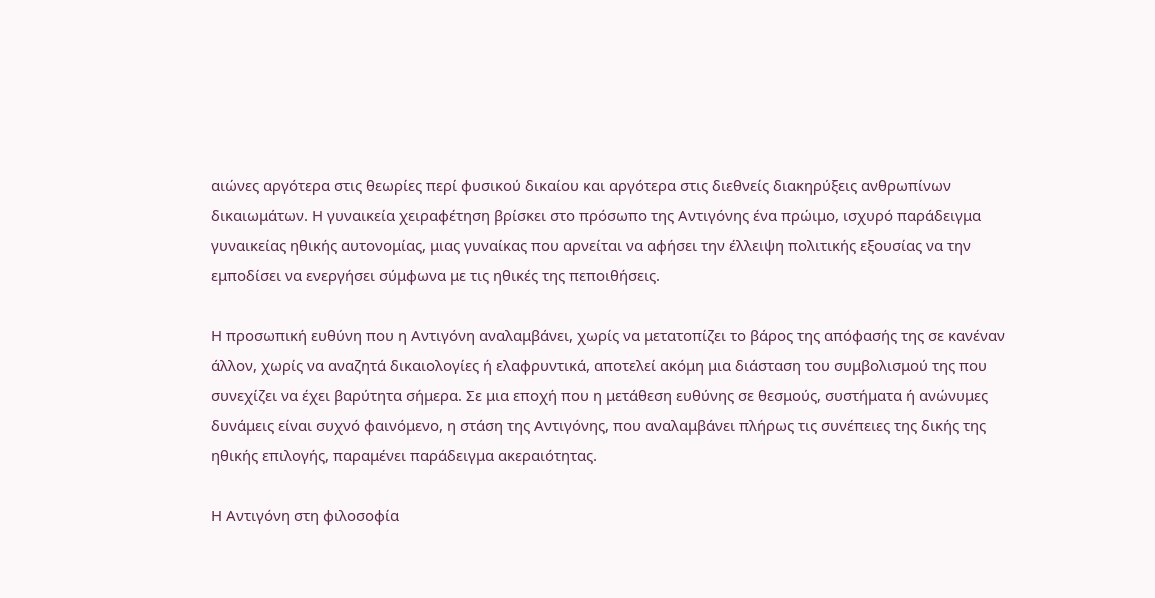αιώνες αργότερα στις θεωρίες περί φυσικού δικαίου και αργότερα στις διεθνείς διακηρύξεις ανθρωπίνων δικαιωμάτων. Η γυναικεία χειραφέτηση βρίσκει στο πρόσωπο της Αντιγόνης ένα πρώιμο, ισχυρό παράδειγμα γυναικείας ηθικής αυτονομίας, μιας γυναίκας που αρνείται να αφήσει την έλλειψη πολιτικής εξουσίας να την εμποδίσει να ενεργήσει σύμφωνα με τις ηθικές της πεποιθήσεις.

Η προσωπική ευθύνη που η Αντιγόνη αναλαμβάνει, χωρίς να μετατοπίζει το βάρος της απόφασής της σε κανέναν άλλον, χωρίς να αναζητά δικαιολογίες ή ελαφρυντικά, αποτελεί ακόμη μια διάσταση του συμβολισμού της που συνεχίζει να έχει βαρύτητα σήμερα. Σε μια εποχή που η μετάθεση ευθύνης σε θεσμούς, συστήματα ή ανώνυμες δυνάμεις είναι συχνό φαινόμενο, η στάση της Αντιγόνης, που αναλαμβάνει πλήρως τις συνέπειες της δικής της ηθικής επιλογής, παραμένει παράδειγμα ακεραιότητας.

Η Αντιγόνη στη φιλοσοφία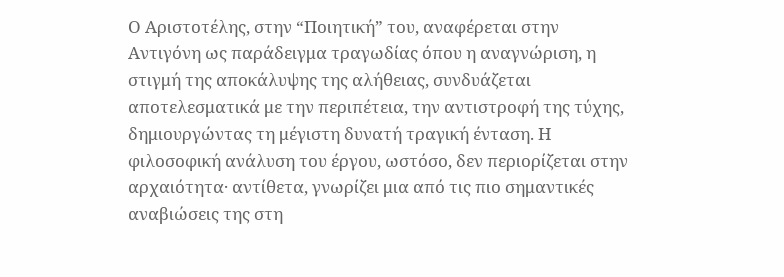Ο Αριστοτέλης, στην “Ποιητική” του, αναφέρεται στην Αντιγόνη ως παράδειγμα τραγωδίας όπου η αναγνώριση, η στιγμή της αποκάλυψης της αλήθειας, συνδυάζεται αποτελεσματικά με την περιπέτεια, την αντιστροφή της τύχης, δημιουργώντας τη μέγιστη δυνατή τραγική ένταση. Η φιλοσοφική ανάλυση του έργου, ωστόσο, δεν περιορίζεται στην αρχαιότητα· αντίθετα, γνωρίζει μια από τις πιο σημαντικές αναβιώσεις της στη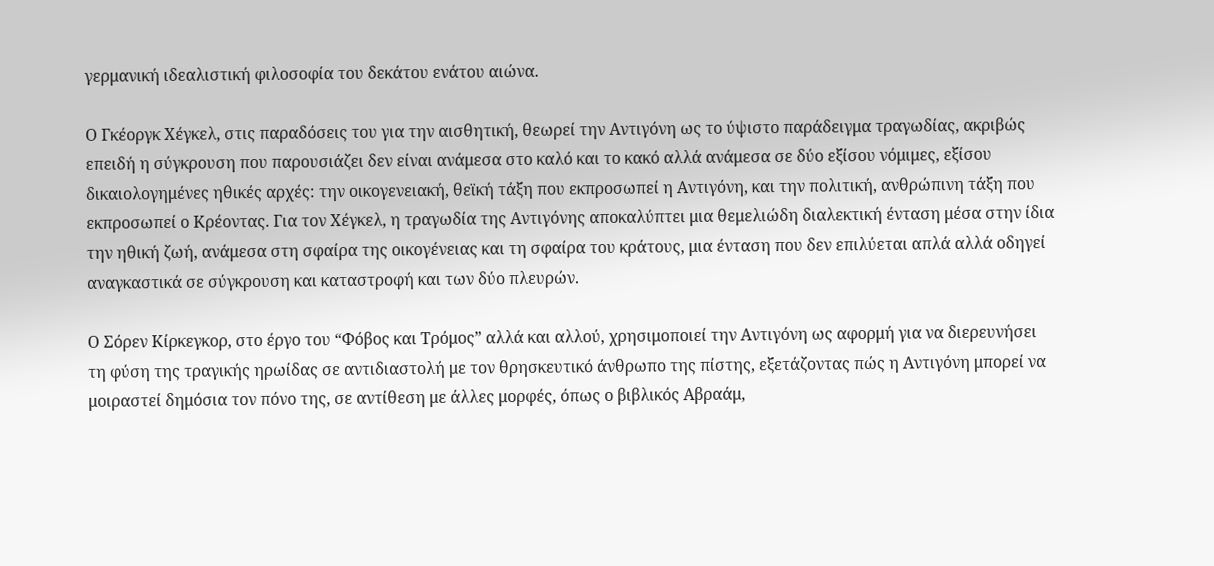γερμανική ιδεαλιστική φιλοσοφία του δεκάτου ενάτου αιώνα.

Ο Γκέοργκ Χέγκελ, στις παραδόσεις του για την αισθητική, θεωρεί την Αντιγόνη ως το ύψιστο παράδειγμα τραγωδίας, ακριβώς επειδή η σύγκρουση που παρουσιάζει δεν είναι ανάμεσα στο καλό και το κακό αλλά ανάμεσα σε δύο εξίσου νόμιμες, εξίσου δικαιολογημένες ηθικές αρχές: την οικογενειακή, θεϊκή τάξη που εκπροσωπεί η Αντιγόνη, και την πολιτική, ανθρώπινη τάξη που εκπροσωπεί ο Κρέοντας. Για τον Χέγκελ, η τραγωδία της Αντιγόνης αποκαλύπτει μια θεμελιώδη διαλεκτική ένταση μέσα στην ίδια την ηθική ζωή, ανάμεσα στη σφαίρα της οικογένειας και τη σφαίρα του κράτους, μια ένταση που δεν επιλύεται απλά αλλά οδηγεί αναγκαστικά σε σύγκρουση και καταστροφή και των δύο πλευρών.

Ο Σόρεν Κίρκεγκορ, στο έργο του “Φόβος και Τρόμος” αλλά και αλλού, χρησιμοποιεί την Αντιγόνη ως αφορμή για να διερευνήσει τη φύση της τραγικής ηρωίδας σε αντιδιαστολή με τον θρησκευτικό άνθρωπο της πίστης, εξετάζοντας πώς η Αντιγόνη μπορεί να μοιραστεί δημόσια τον πόνο της, σε αντίθεση με άλλες μορφές, όπως ο βιβλικός Αβραάμ,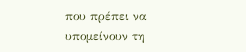που πρέπει να υπομείνουν τη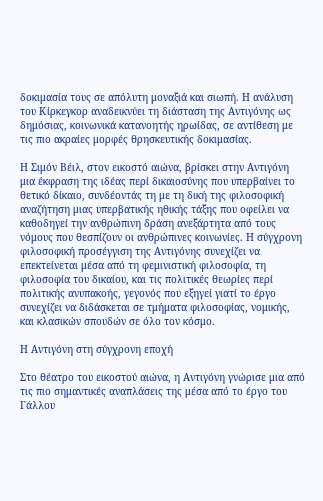δοκιμασία τους σε απόλυτη μοναξιά και σιωπή. Η ανάλυση του Κίρκεγκορ αναδεικνύει τη διάσταση της Αντιγόνης ως δημόσιας, κοινωνικά κατανοητής ηρωίδας, σε αντίθεση με τις πιο ακραίες μορφές θρησκευτικής δοκιμασίας.

Η Σιμόν Βέιλ, στον εικοστό αιώνα, βρίσκει στην Αντιγόνη μια έκφραση της ιδέας περί δικαιοσύνης που υπερβαίνει το θετικό δίκαιο, συνδέοντάς τη με τη δική της φιλοσοφική αναζήτηση μιας υπερβατικής ηθικής τάξης που οφείλει να καθοδηγεί την ανθρώπινη δράση ανεξάρτητα από τους νόμους που θεσπίζουν οι ανθρώπινες κοινωνίες. Η σύγχρονη φιλοσοφική προσέγγιση της Αντιγόνης συνεχίζει να επεκτείνεται μέσα από τη φεμινιστική φιλοσοφία, τη φιλοσοφία του δικαίου, και τις πολιτικές θεωρίες περί πολιτικής ανυπακοής, γεγονός που εξηγεί γιατί το έργο συνεχίζει να διδάσκεται σε τμήματα φιλοσοφίας, νομικής, και κλασικών σπουδών σε όλο τον κόσμο.

Η Αντιγόνη στη σύγχρονη εποχή

Στο θέατρο του εικοστού αιώνα, η Αντιγόνη γνώρισε μια από τις πιο σημαντικές αναπλάσεις της μέσα από το έργο του Γάλλου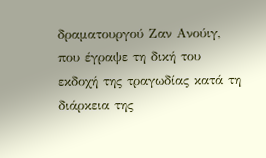δραματουργού Ζαν Ανούιγ, που έγραψε τη δική του εκδοχή της τραγωδίας κατά τη διάρκεια της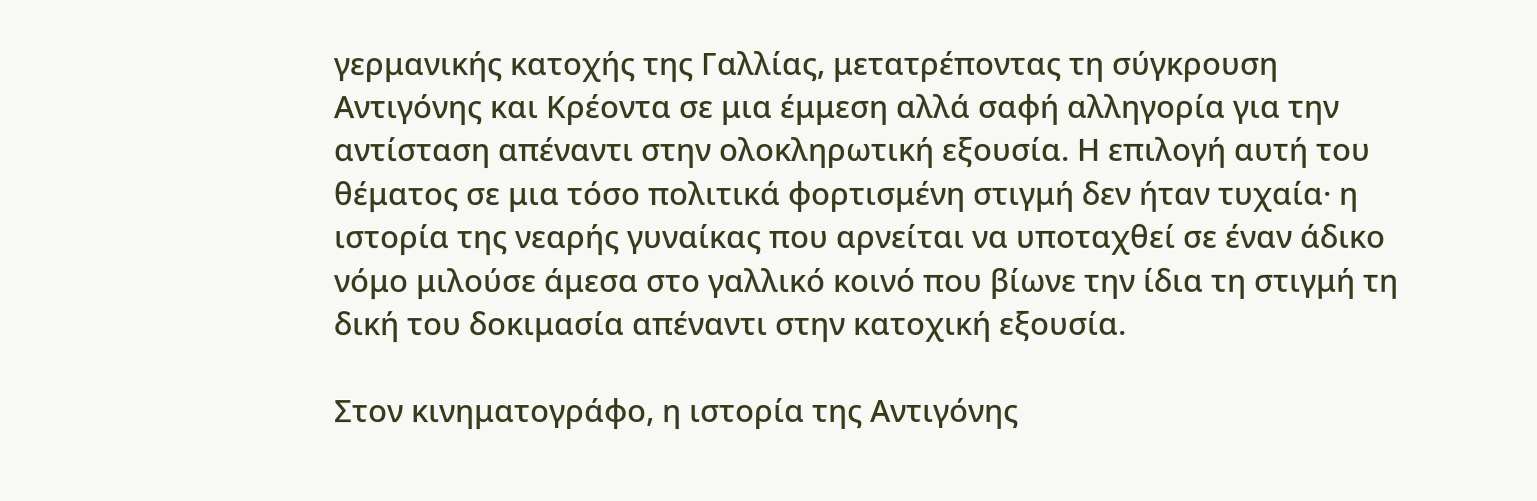γερμανικής κατοχής της Γαλλίας, μετατρέποντας τη σύγκρουση Αντιγόνης και Κρέοντα σε μια έμμεση αλλά σαφή αλληγορία για την αντίσταση απέναντι στην ολοκληρωτική εξουσία. Η επιλογή αυτή του θέματος σε μια τόσο πολιτικά φορτισμένη στιγμή δεν ήταν τυχαία· η ιστορία της νεαρής γυναίκας που αρνείται να υποταχθεί σε έναν άδικο νόμο μιλούσε άμεσα στο γαλλικό κοινό που βίωνε την ίδια τη στιγμή τη δική του δοκιμασία απέναντι στην κατοχική εξουσία.

Στον κινηματογράφο, η ιστορία της Αντιγόνης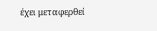έχει μεταφερθεί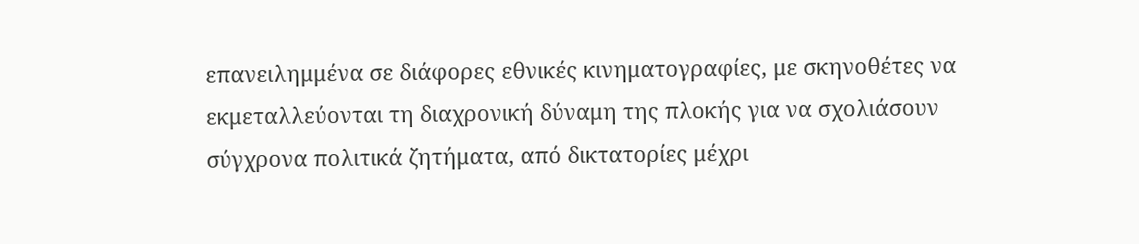επανειλημμένα σε διάφορες εθνικές κινηματογραφίες, με σκηνοθέτες να εκμεταλλεύονται τη διαχρονική δύναμη της πλοκής για να σχολιάσουν σύγχρονα πολιτικά ζητήματα, από δικτατορίες μέχρι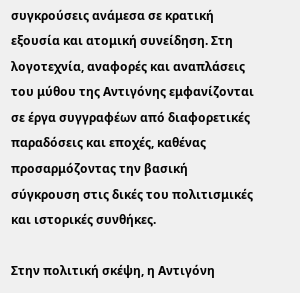συγκρούσεις ανάμεσα σε κρατική εξουσία και ατομική συνείδηση. Στη λογοτεχνία, αναφορές και αναπλάσεις του μύθου της Αντιγόνης εμφανίζονται σε έργα συγγραφέων από διαφορετικές παραδόσεις και εποχές, καθένας προσαρμόζοντας την βασική σύγκρουση στις δικές του πολιτισμικές και ιστορικές συνθήκες.

Στην πολιτική σκέψη, η Αντιγόνη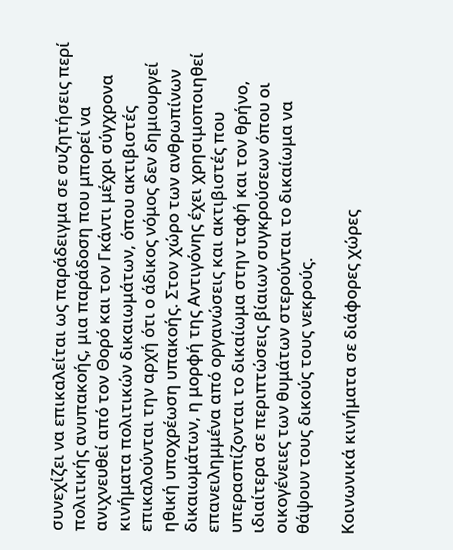συνεχίζει να επικαλείται ως παράδειγμα σε συζητήσεις περί πολιτικής ανυπακοής, μια παράδοση που μπορεί να ανιχνευθεί από τον Θορό και τον Γκάντι μέχρι σύγχρονα κινήματα πολιτικών δικαιωμάτων, όπου ακτιβιστές επικαλούνται την αρχή ότι ο άδικος νόμος δεν δημιουργεί ηθική υποχρέωση υπακοής. Στον χώρο των ανθρωπίνων δικαιωμάτων, η μορφή της Αντιγόνης έχει χρησιμοποιηθεί επανειλημμένα από οργανώσεις και ακτιβιστές που υπερασπίζονται το δικαίωμα στην ταφή και τον θρήνο, ιδιαίτερα σε περιπτώσεις βίαιων συγκρούσεων όπου οι οικογένειες των θυμάτων στερούνται το δικαίωμα να θάψουν τους δικούς τους νεκρούς.

Κοινωνικά κινήματα σε διάφορες χώρες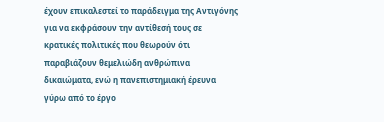έχουν επικαλεστεί το παράδειγμα της Αντιγόνης για να εκφράσουν την αντίθεσή τους σε κρατικές πολιτικές που θεωρούν ότι παραβιάζουν θεμελιώδη ανθρώπινα δικαιώματα, ενώ η πανεπιστημιακή έρευνα γύρω από το έργο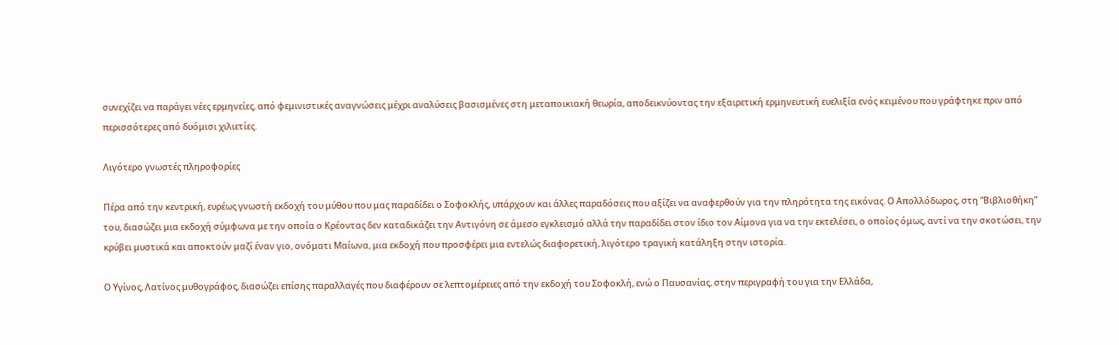συνεχίζει να παράγει νέες ερμηνείες, από φεμινιστικές αναγνώσεις μέχρι αναλύσεις βασισμένες στη μεταποικιακή θεωρία, αποδεικνύοντας την εξαιρετική ερμηνευτική ευελιξία ενός κειμένου που γράφτηκε πριν από περισσότερες από δυόμισι χιλιετίες.

Λιγότερο γνωστές πληροφορίες

Πέρα από την κεντρική, ευρέως γνωστή εκδοχή του μύθου που μας παραδίδει ο Σοφοκλής, υπάρχουν και άλλες παραδόσεις που αξίζει να αναφερθούν για την πληρότητα της εικόνας. Ο Απολλόδωρος, στη “Βιβλιοθήκη” του, διασώζει μια εκδοχή σύμφωνα με την οποία ο Κρέοντας δεν καταδικάζει την Αντιγόνη σε άμεσο εγκλεισμό αλλά την παραδίδει στον ίδιο τον Αίμονα για να την εκτελέσει, ο οποίος όμως, αντί να την σκοτώσει, την κρύβει μυστικά και αποκτούν μαζί έναν γιο, ονόματι Μαίωνα, μια εκδοχή που προσφέρει μια εντελώς διαφορετική, λιγότερο τραγική κατάληξη στην ιστορία.

Ο Υγίνος, Λατίνος μυθογράφος, διασώζει επίσης παραλλαγές που διαφέρουν σε λεπτομέρειες από την εκδοχή του Σοφοκλή, ενώ ο Παυσανίας, στην περιγραφή του για την Ελλάδα,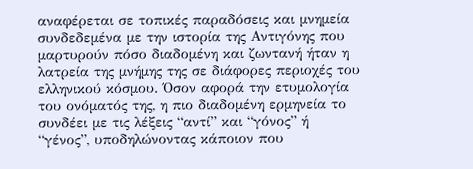αναφέρεται σε τοπικές παραδόσεις και μνημεία συνδεδεμένα με την ιστορία της Αντιγόνης που μαρτυρούν πόσο διαδομένη και ζωντανή ήταν η λατρεία της μνήμης της σε διάφορες περιοχές του ελληνικού κόσμου. Όσον αφορά την ετυμολογία του ονόματός της, η πιο διαδομένη ερμηνεία το συνδέει με τις λέξεις “αντί” και “γόνος” ή “γένος”, υποδηλώνοντας κάποιον που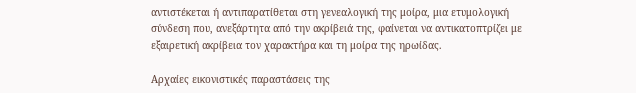αντιστέκεται ή αντιπαρατίθεται στη γενεαλογική της μοίρα, μια ετυμολογική σύνδεση που, ανεξάρτητα από την ακρίβειά της, φαίνεται να αντικατοπτρίζει με εξαιρετική ακρίβεια τον χαρακτήρα και τη μοίρα της ηρωίδας.

Αρχαίες εικονιστικές παραστάσεις της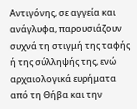Αντιγόνης, σε αγγεία και ανάγλυφα, παρουσιάζουν συχνά τη στιγμή της ταφής ή της σύλληψής της, ενώ αρχαιολογικά ευρήματα από τη Θήβα και την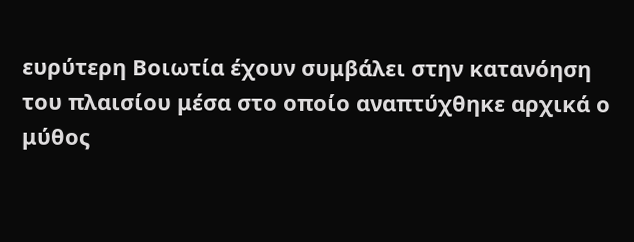ευρύτερη Βοιωτία έχουν συμβάλει στην κατανόηση του πλαισίου μέσα στο οποίο αναπτύχθηκε αρχικά ο μύθος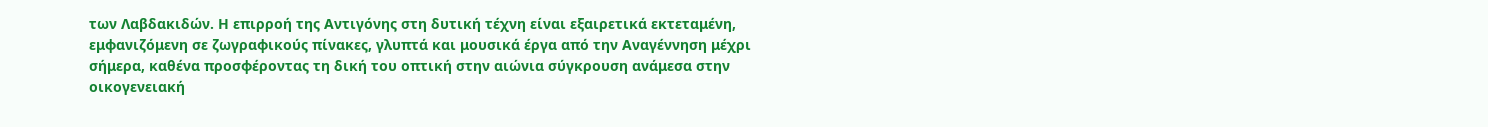των Λαβδακιδών. Η επιρροή της Αντιγόνης στη δυτική τέχνη είναι εξαιρετικά εκτεταμένη, εμφανιζόμενη σε ζωγραφικούς πίνακες, γλυπτά και μουσικά έργα από την Αναγέννηση μέχρι σήμερα, καθένα προσφέροντας τη δική του οπτική στην αιώνια σύγκρουση ανάμεσα στην οικογενειακή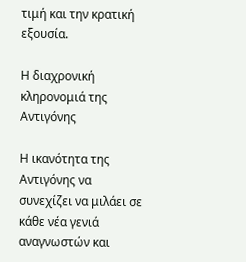τιμή και την κρατική εξουσία.

Η διαχρονική κληρονομιά της Αντιγόνης

Η ικανότητα της Αντιγόνης να συνεχίζει να μιλάει σε κάθε νέα γενιά αναγνωστών και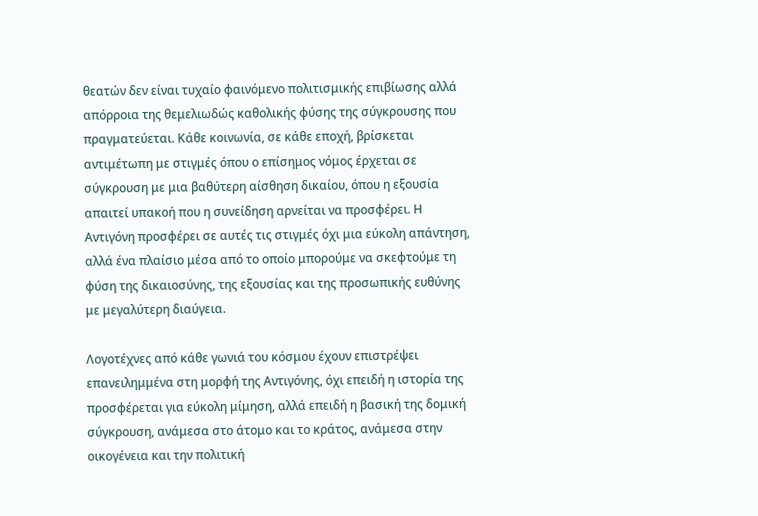θεατών δεν είναι τυχαίο φαινόμενο πολιτισμικής επιβίωσης αλλά απόρροια της θεμελιωδώς καθολικής φύσης της σύγκρουσης που πραγματεύεται. Κάθε κοινωνία, σε κάθε εποχή, βρίσκεται αντιμέτωπη με στιγμές όπου ο επίσημος νόμος έρχεται σε σύγκρουση με μια βαθύτερη αίσθηση δικαίου, όπου η εξουσία απαιτεί υπακοή που η συνείδηση αρνείται να προσφέρει. Η Αντιγόνη προσφέρει σε αυτές τις στιγμές όχι μια εύκολη απάντηση, αλλά ένα πλαίσιο μέσα από το οποίο μπορούμε να σκεφτούμε τη φύση της δικαιοσύνης, της εξουσίας και της προσωπικής ευθύνης με μεγαλύτερη διαύγεια.

Λογοτέχνες από κάθε γωνιά του κόσμου έχουν επιστρέψει επανειλημμένα στη μορφή της Αντιγόνης, όχι επειδή η ιστορία της προσφέρεται για εύκολη μίμηση, αλλά επειδή η βασική της δομική σύγκρουση, ανάμεσα στο άτομο και το κράτος, ανάμεσα στην οικογένεια και την πολιτική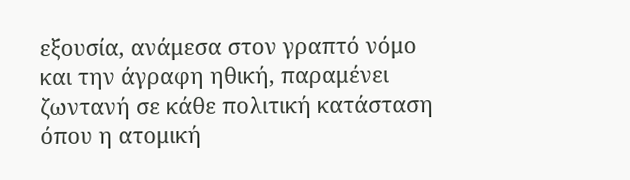εξουσία, ανάμεσα στον γραπτό νόμο και την άγραφη ηθική, παραμένει ζωντανή σε κάθε πολιτική κατάσταση όπου η ατομική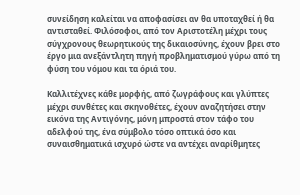συνείδηση καλείται να αποφασίσει αν θα υποταχθεί ή θα αντισταθεί. Φιλόσοφοι, από τον Αριστοτέλη μέχρι τους σύγχρονους θεωρητικούς της δικαιοσύνης, έχουν βρει στο έργο μια ανεξάντλητη πηγή προβληματισμού γύρω από τη φύση του νόμου και τα όριά του.

Καλλιτέχνες κάθε μορφής, από ζωγράφους και γλύπτες μέχρι συνθέτες και σκηνοθέτες, έχουν αναζητήσει στην εικόνα της Αντιγόνης, μόνη μπροστά στον τάφο του αδελφού της, ένα σύμβολο τόσο οπτικά όσο και συναισθηματικά ισχυρό ώστε να αντέχει αναρίθμητες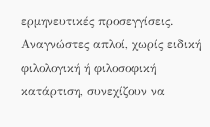ερμηνευτικές προσεγγίσεις. Αναγνώστες απλοί, χωρίς ειδική φιλολογική ή φιλοσοφική κατάρτιση, συνεχίζουν να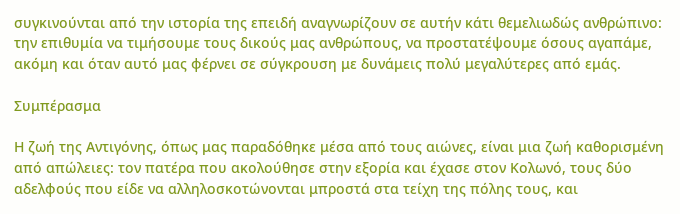συγκινούνται από την ιστορία της επειδή αναγνωρίζουν σε αυτήν κάτι θεμελιωδώς ανθρώπινο: την επιθυμία να τιμήσουμε τους δικούς μας ανθρώπους, να προστατέψουμε όσους αγαπάμε, ακόμη και όταν αυτό μας φέρνει σε σύγκρουση με δυνάμεις πολύ μεγαλύτερες από εμάς.

Συμπέρασμα

Η ζωή της Αντιγόνης, όπως μας παραδόθηκε μέσα από τους αιώνες, είναι μια ζωή καθορισμένη από απώλειες: τον πατέρα που ακολούθησε στην εξορία και έχασε στον Κολωνό, τους δύο αδελφούς που είδε να αλληλοσκοτώνονται μπροστά στα τείχη της πόλης τους, και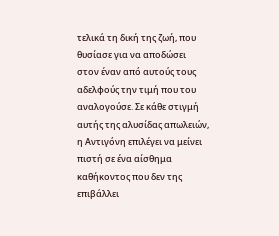τελικά τη δική της ζωή, που θυσίασε για να αποδώσει στον έναν από αυτούς τους αδελφούς την τιμή που του αναλογούσε. Σε κάθε στιγμή αυτής της αλυσίδας απωλειών, η Αντιγόνη επιλέγει να μείνει πιστή σε ένα αίσθημα καθήκοντος που δεν της επιβάλλει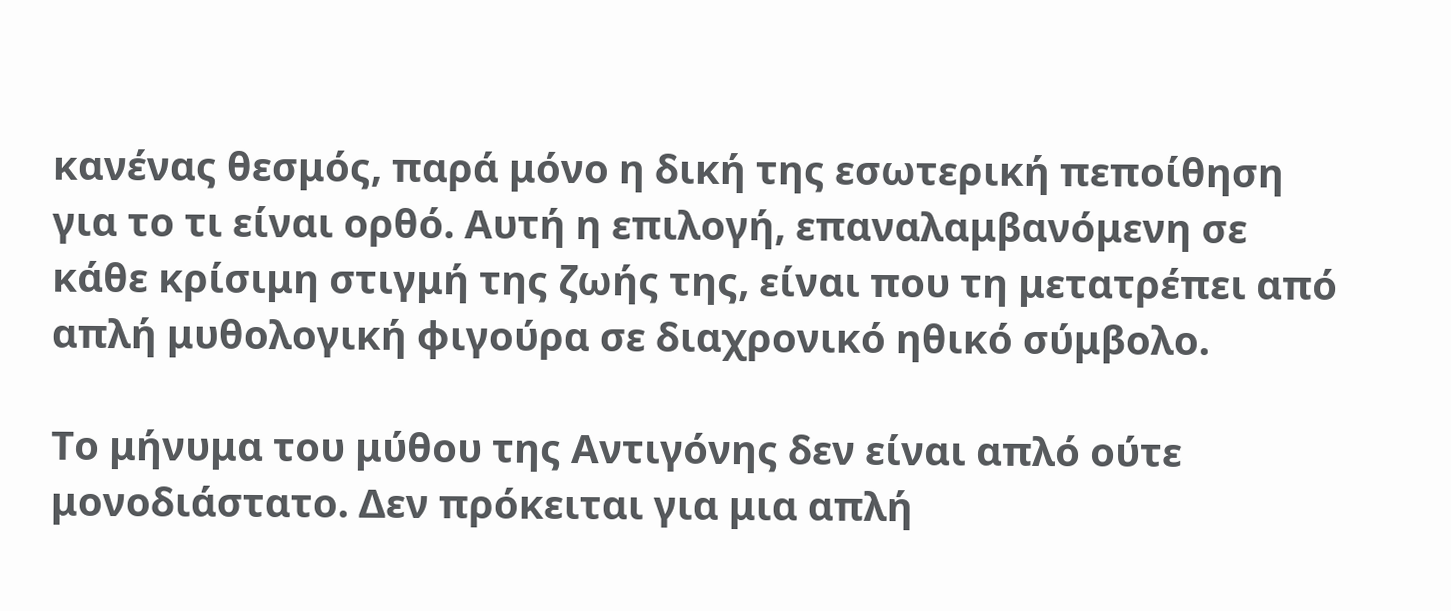κανένας θεσμός, παρά μόνο η δική της εσωτερική πεποίθηση για το τι είναι ορθό. Αυτή η επιλογή, επαναλαμβανόμενη σε κάθε κρίσιμη στιγμή της ζωής της, είναι που τη μετατρέπει από απλή μυθολογική φιγούρα σε διαχρονικό ηθικό σύμβολο.

Το μήνυμα του μύθου της Αντιγόνης δεν είναι απλό ούτε μονοδιάστατο. Δεν πρόκειται για μια απλή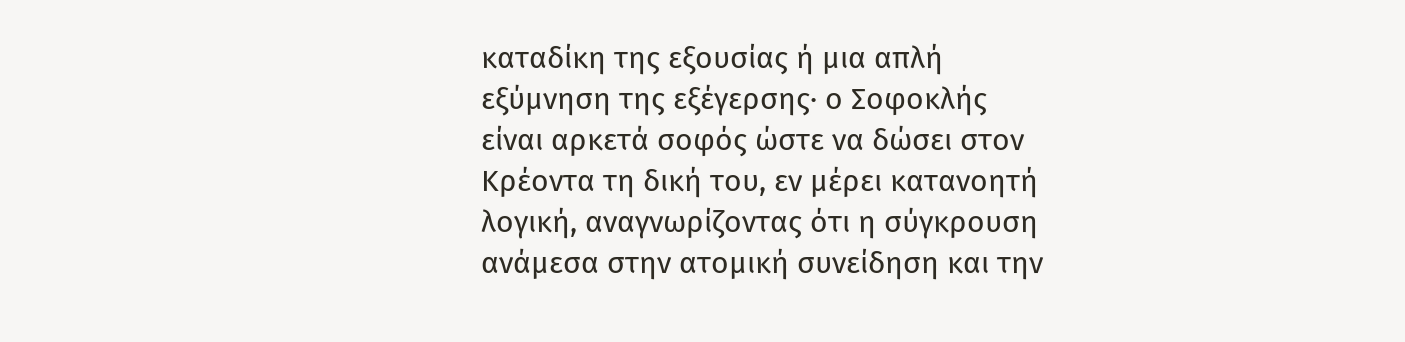καταδίκη της εξουσίας ή μια απλή εξύμνηση της εξέγερσης· ο Σοφοκλής είναι αρκετά σοφός ώστε να δώσει στον Κρέοντα τη δική του, εν μέρει κατανοητή λογική, αναγνωρίζοντας ότι η σύγκρουση ανάμεσα στην ατομική συνείδηση και την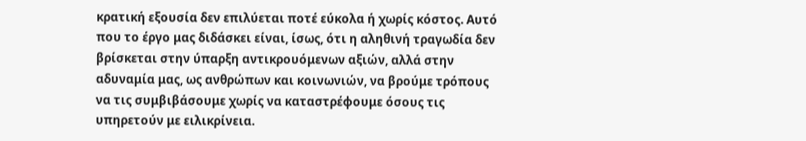κρατική εξουσία δεν επιλύεται ποτέ εύκολα ή χωρίς κόστος. Αυτό που το έργο μας διδάσκει είναι, ίσως, ότι η αληθινή τραγωδία δεν βρίσκεται στην ύπαρξη αντικρουόμενων αξιών, αλλά στην αδυναμία μας, ως ανθρώπων και κοινωνιών, να βρούμε τρόπους να τις συμβιβάσουμε χωρίς να καταστρέφουμε όσους τις υπηρετούν με ειλικρίνεια.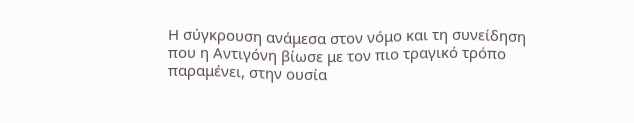Η σύγκρουση ανάμεσα στον νόμο και τη συνείδηση που η Αντιγόνη βίωσε με τον πιο τραγικό τρόπο παραμένει, στην ουσία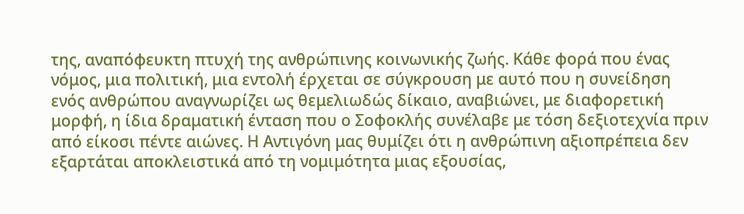της, αναπόφευκτη πτυχή της ανθρώπινης κοινωνικής ζωής. Κάθε φορά που ένας νόμος, μια πολιτική, μια εντολή έρχεται σε σύγκρουση με αυτό που η συνείδηση ενός ανθρώπου αναγνωρίζει ως θεμελιωδώς δίκαιο, αναβιώνει, με διαφορετική μορφή, η ίδια δραματική ένταση που ο Σοφοκλής συνέλαβε με τόση δεξιοτεχνία πριν από είκοσι πέντε αιώνες. Η Αντιγόνη μας θυμίζει ότι η ανθρώπινη αξιοπρέπεια δεν εξαρτάται αποκλειστικά από τη νομιμότητα μιας εξουσίας,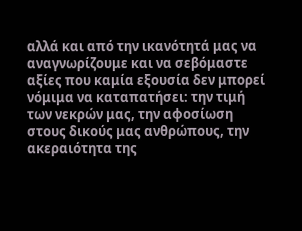αλλά και από την ικανότητά μας να αναγνωρίζουμε και να σεβόμαστε αξίες που καμία εξουσία δεν μπορεί νόμιμα να καταπατήσει: την τιμή των νεκρών μας, την αφοσίωση στους δικούς μας ανθρώπους, την ακεραιότητα της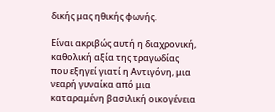δικής μας ηθικής φωνής.

Είναι ακριβώς αυτή η διαχρονική, καθολική αξία της τραγωδίας που εξηγεί γιατί η Αντιγόνη, μια νεαρή γυναίκα από μια καταραμένη βασιλική οικογένεια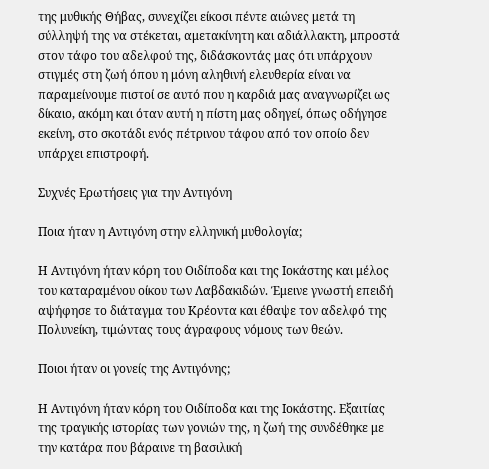της μυθικής Θήβας, συνεχίζει είκοσι πέντε αιώνες μετά τη σύλληψή της να στέκεται, αμετακίνητη και αδιάλλακτη, μπροστά στον τάφο του αδελφού της, διδάσκοντάς μας ότι υπάρχουν στιγμές στη ζωή όπου η μόνη αληθινή ελευθερία είναι να παραμείνουμε πιστοί σε αυτό που η καρδιά μας αναγνωρίζει ως δίκαιο, ακόμη και όταν αυτή η πίστη μας οδηγεί, όπως οδήγησε εκείνη, στο σκοτάδι ενός πέτρινου τάφου από τον οποίο δεν υπάρχει επιστροφή.

Συχνές Ερωτήσεις για την Αντιγόνη

Ποια ήταν η Αντιγόνη στην ελληνική μυθολογία;

Η Αντιγόνη ήταν κόρη του Οιδίποδα και της Ιοκάστης και μέλος του καταραμένου οίκου των Λαβδακιδών. Έμεινε γνωστή επειδή αψήφησε το διάταγμα του Κρέοντα και έθαψε τον αδελφό της Πολυνείκη, τιμώντας τους άγραφους νόμους των θεών.

Ποιοι ήταν οι γονείς της Αντιγόνης;

Η Αντιγόνη ήταν κόρη του Οιδίποδα και της Ιοκάστης. Εξαιτίας της τραγικής ιστορίας των γονιών της, η ζωή της συνδέθηκε με την κατάρα που βάραινε τη βασιλική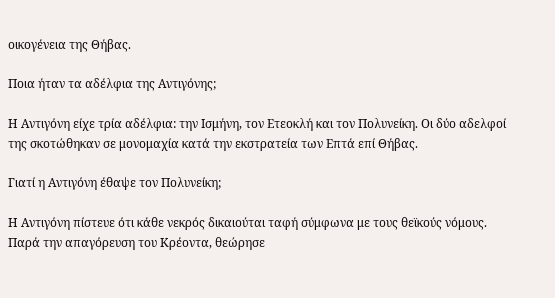οικογένεια της Θήβας.

Ποια ήταν τα αδέλφια της Αντιγόνης;

Η Αντιγόνη είχε τρία αδέλφια: την Ισμήνη, τον Ετεοκλή και τον Πολυνείκη. Οι δύο αδελφοί της σκοτώθηκαν σε μονομαχία κατά την εκστρατεία των Επτά επί Θήβας.

Γιατί η Αντιγόνη έθαψε τον Πολυνείκη;

Η Αντιγόνη πίστευε ότι κάθε νεκρός δικαιούται ταφή σύμφωνα με τους θεϊκούς νόμους. Παρά την απαγόρευση του Κρέοντα, θεώρησε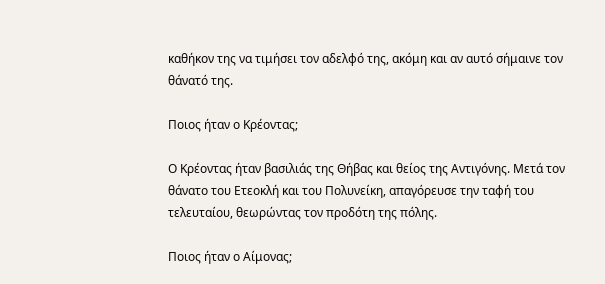καθήκον της να τιμήσει τον αδελφό της, ακόμη και αν αυτό σήμαινε τον θάνατό της.

Ποιος ήταν ο Κρέοντας;

Ο Κρέοντας ήταν βασιλιάς της Θήβας και θείος της Αντιγόνης. Μετά τον θάνατο του Ετεοκλή και του Πολυνείκη, απαγόρευσε την ταφή του τελευταίου, θεωρώντας τον προδότη της πόλης.

Ποιος ήταν ο Αίμονας;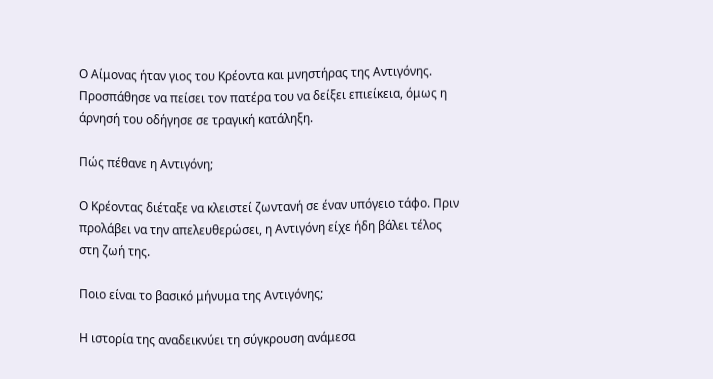Ο Αίμονας ήταν γιος του Κρέοντα και μνηστήρας της Αντιγόνης. Προσπάθησε να πείσει τον πατέρα του να δείξει επιείκεια, όμως η άρνησή του οδήγησε σε τραγική κατάληξη.

Πώς πέθανε η Αντιγόνη;

Ο Κρέοντας διέταξε να κλειστεί ζωντανή σε έναν υπόγειο τάφο. Πριν προλάβει να την απελευθερώσει, η Αντιγόνη είχε ήδη βάλει τέλος στη ζωή της.

Ποιο είναι το βασικό μήνυμα της Αντιγόνης;

Η ιστορία της αναδεικνύει τη σύγκρουση ανάμεσα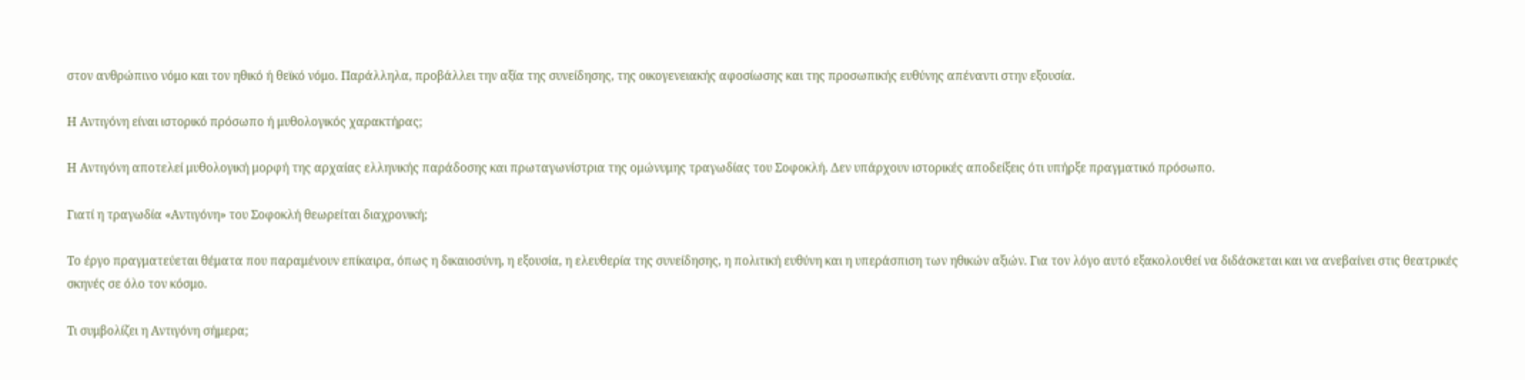στον ανθρώπινο νόμο και τον ηθικό ή θεϊκό νόμο. Παράλληλα, προβάλλει την αξία της συνείδησης, της οικογενειακής αφοσίωσης και της προσωπικής ευθύνης απέναντι στην εξουσία.

Η Αντιγόνη είναι ιστορικό πρόσωπο ή μυθολογικός χαρακτήρας;

Η Αντιγόνη αποτελεί μυθολογική μορφή της αρχαίας ελληνικής παράδοσης και πρωταγωνίστρια της ομώνυμης τραγωδίας του Σοφοκλή. Δεν υπάρχουν ιστορικές αποδείξεις ότι υπήρξε πραγματικό πρόσωπο.

Γιατί η τραγωδία «Αντιγόνη» του Σοφοκλή θεωρείται διαχρονική;

Το έργο πραγματεύεται θέματα που παραμένουν επίκαιρα, όπως η δικαιοσύνη, η εξουσία, η ελευθερία της συνείδησης, η πολιτική ευθύνη και η υπεράσπιση των ηθικών αξιών. Για τον λόγο αυτό εξακολουθεί να διδάσκεται και να ανεβαίνει στις θεατρικές σκηνές σε όλο τον κόσμο.

Τι συμβολίζει η Αντιγόνη σήμερα;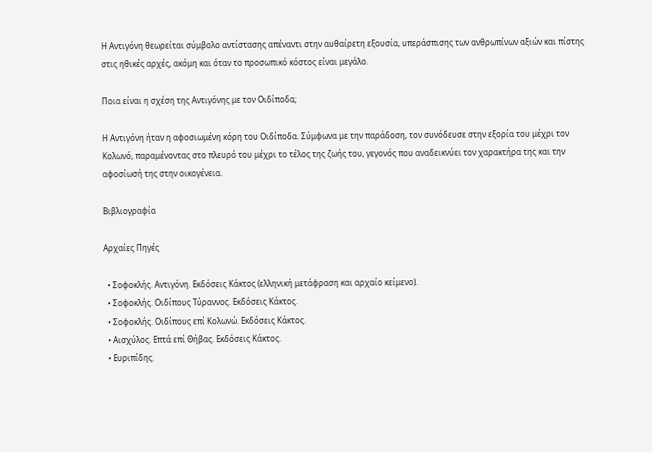Η Αντιγόνη θεωρείται σύμβολο αντίστασης απέναντι στην αυθαίρετη εξουσία, υπεράσπισης των ανθρωπίνων αξιών και πίστης στις ηθικές αρχές, ακόμη και όταν το προσωπικό κόστος είναι μεγάλο.

Ποια είναι η σχέση της Αντιγόνης με τον Οιδίποδα;

Η Αντιγόνη ήταν η αφοσιωμένη κόρη του Οιδίποδα. Σύμφωνα με την παράδοση, τον συνόδευσε στην εξορία του μέχρι τον Κολωνό, παραμένοντας στο πλευρό του μέχρι το τέλος της ζωής του, γεγονός που αναδεικνύει τον χαρακτήρα της και την αφοσίωσή της στην οικογένεια.

Βιβλιογραφία

Αρχαίες Πηγές

  • Σοφοκλής. Αντιγόνη. Εκδόσεις Κάκτος (ελληνική μετάφραση και αρχαίο κείμενο).
  • Σοφοκλής. Οιδίπους Τύραννος. Εκδόσεις Κάκτος.
  • Σοφοκλής. Οιδίπους επί Κολωνώ. Εκδόσεις Κάκτος.
  • Αισχύλος. Επτά επί Θήβας. Εκδόσεις Κάκτος.
  • Ευριπίδης.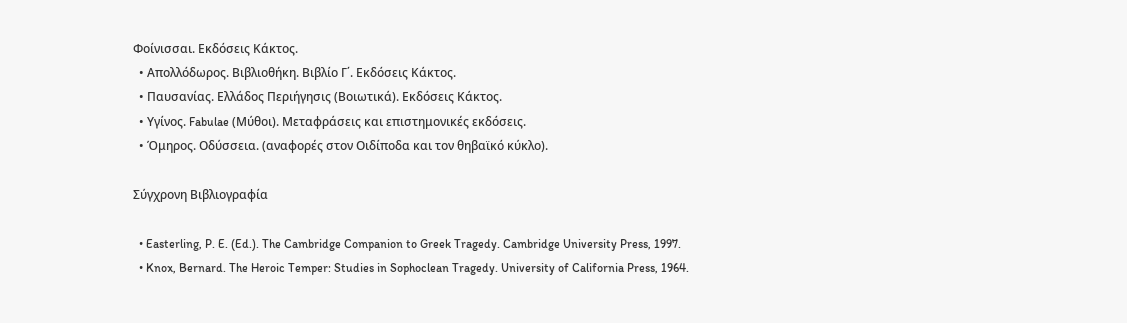Φοίνισσαι. Εκδόσεις Κάκτος.
  • Απολλόδωρος. Βιβλιοθήκη. Βιβλίο Γ΄. Εκδόσεις Κάκτος.
  • Παυσανίας. Ελλάδος Περιήγησις (Βοιωτικά). Εκδόσεις Κάκτος.
  • Υγίνος. Fabulae (Μύθοι). Μεταφράσεις και επιστημονικές εκδόσεις.
  • Όμηρος. Οδύσσεια. (αναφορές στον Οιδίποδα και τον θηβαϊκό κύκλο).

Σύγχρονη Βιβλιογραφία

  • Easterling, P. E. (Ed.). The Cambridge Companion to Greek Tragedy. Cambridge University Press, 1997.
  • Knox, Bernard. The Heroic Temper: Studies in Sophoclean Tragedy. University of California Press, 1964.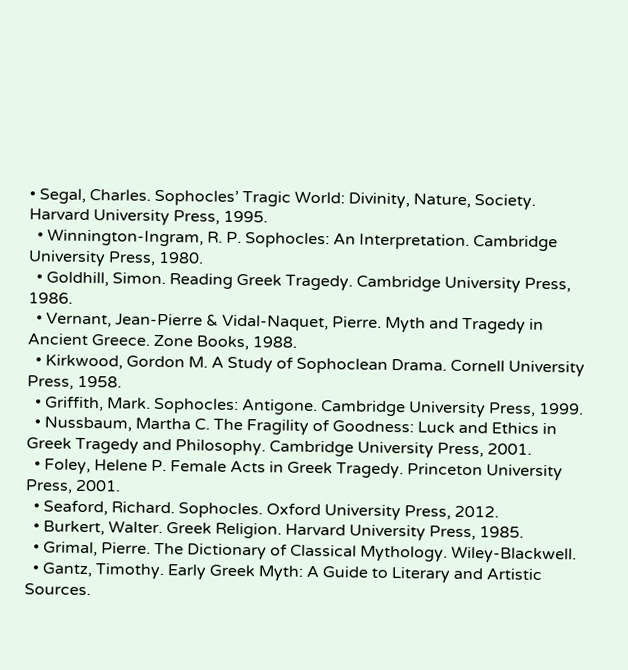• Segal, Charles. Sophocles’ Tragic World: Divinity, Nature, Society. Harvard University Press, 1995.
  • Winnington-Ingram, R. P. Sophocles: An Interpretation. Cambridge University Press, 1980.
  • Goldhill, Simon. Reading Greek Tragedy. Cambridge University Press, 1986.
  • Vernant, Jean-Pierre & Vidal-Naquet, Pierre. Myth and Tragedy in Ancient Greece. Zone Books, 1988.
  • Kirkwood, Gordon M. A Study of Sophoclean Drama. Cornell University Press, 1958.
  • Griffith, Mark. Sophocles: Antigone. Cambridge University Press, 1999.
  • Nussbaum, Martha C. The Fragility of Goodness: Luck and Ethics in Greek Tragedy and Philosophy. Cambridge University Press, 2001.
  • Foley, Helene P. Female Acts in Greek Tragedy. Princeton University Press, 2001.
  • Seaford, Richard. Sophocles. Oxford University Press, 2012.
  • Burkert, Walter. Greek Religion. Harvard University Press, 1985.
  • Grimal, Pierre. The Dictionary of Classical Mythology. Wiley-Blackwell.
  • Gantz, Timothy. Early Greek Myth: A Guide to Literary and Artistic Sources.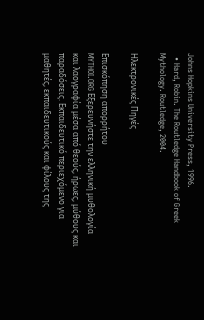Johns Hopkins University Press, 1996.
  • Hard, Robin. The Routledge Handbook of Greek Mythology. Routledge, 2004.

Ηλεκτρονικές Πηγές

Επισκόπηση απορρήτου
MYTHOI.ORG Εξερευνήστε την ελληνική μυθολογία και λαογραφία μέσα από θεούς, ήρωες, μύθους και παραδόσεις. Εκπαιδευτικό περιεχόμενο για μαθητές, εκπαιδευτικούς και φίλους της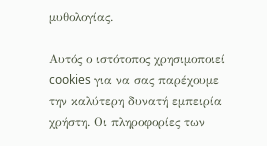μυθολογίας.

Αυτός ο ιστότοπος χρησιμοποιεί cookies για να σας παρέχουμε την καλύτερη δυνατή εμπειρία χρήστη. Οι πληροφορίες των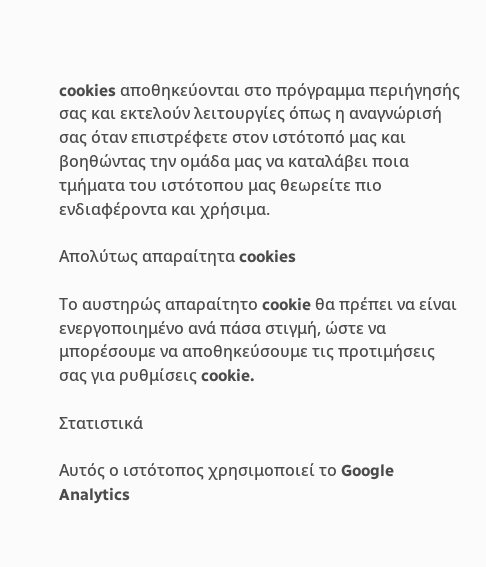cookies αποθηκεύονται στο πρόγραμμα περιήγησής σας και εκτελούν λειτουργίες όπως η αναγνώρισή σας όταν επιστρέφετε στον ιστότοπό μας και βοηθώντας την ομάδα μας να καταλάβει ποια τμήματα του ιστότοπου μας θεωρείτε πιο ενδιαφέροντα και χρήσιμα.

Απολύτως απαραίτητα cookies

Το αυστηρώς απαραίτητο cookie θα πρέπει να είναι ενεργοποιημένο ανά πάσα στιγμή, ώστε να μπορέσουμε να αποθηκεύσουμε τις προτιμήσεις σας για ρυθμίσεις cookie.

Στατιστικά

Αυτός ο ιστότοπος χρησιμοποιεί το Google Analytics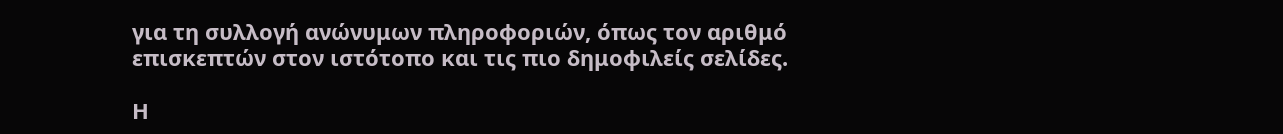για τη συλλογή ανώνυμων πληροφοριών, όπως τον αριθμό επισκεπτών στον ιστότοπο και τις πιο δημοφιλείς σελίδες.

Η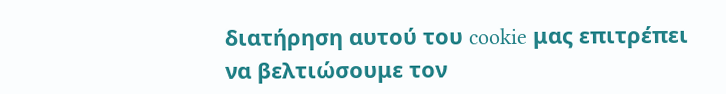διατήρηση αυτού του cookie μας επιτρέπει να βελτιώσουμε τον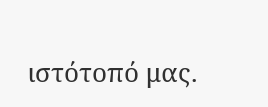ιστότοπό μας.